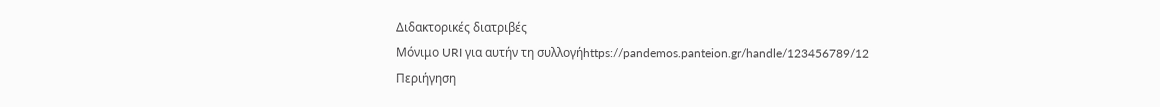Διδακτορικές διατριβές
Μόνιμο URI για αυτήν τη συλλογήhttps://pandemos.panteion.gr/handle/123456789/12
Περιήγηση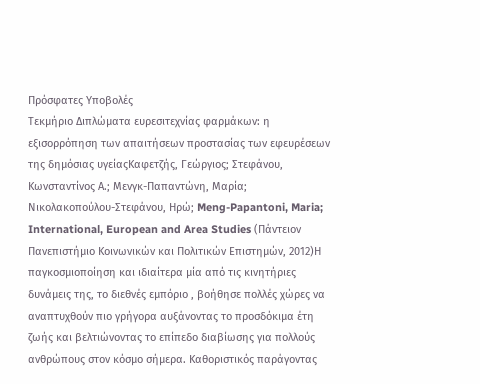Πρόσφατες Υποβολές
Τεκμήριο Διπλώματα ευρεσιτεχνίας φαρμάκων: η εξισορρόπηση των απαιτήσεων προστασίας των εφευρέσεων της δημόσιας υγείαςΚαφετζής, Γεώργιος; Στεφάνου, Κωνσταντίνος Α.; Μενγκ-Παπαντώνη, Μαρία; Νικολακοπούλου-Στεφάνου, Ηρώ; Meng-Papantoni, Maria; International, European and Area Studies (Πάντειον Πανεπιστήμιο Κοινωνικών και Πολιτικών Επιστημών, 2012)Η παγκοσμιοποίηση και ιδιαίτερα μία από τις κινητήριες δυνάμεις της, το διεθνές εμπόριο , βοήθησε πολλές χώρες να αναπτυχθούν πιο γρήγορα αυξάνοντας το προσδόκιμα έτη ζωής και βελτιώνοντας το επίπεδο διαβίωσης για πολλούς ανθρώπους στον κόσμο σήμερα. Καθοριστικός παράγοντας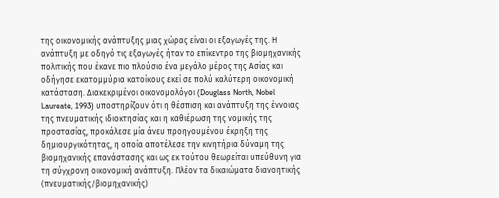της οικονομικής ανάπτυξης μιας χώρας είναι οι εξαγωγές της. Η ανάπτυξη με οδηγό τις εξαγωγές ήταν το επίκεντρο της βιομηχανικής πολιτικής που έκανε πιο πλούσιο ένα μεγάλο μέρος της Ασίας και οδήγησε εκατομμύρια κατοίκους εκεί σε πολύ καλύτερη οικονομική κατάσταση. Διακεκριμένοι οικονομολόγοι (Douglass North, Nobel Laureate, 1993) υποστηρίζουν ότι η θέσπιση και ανάπτυξη της έννοιας της πνευματικής ιδιοκτησίας και η καθιέρωση της νομικής της προστασίας, προκάλεσε μία άνευ προηγουμένου έκρηξη της δημιουργικότητας, η οποία αποτέλεσε την κινητήρια δύναμη της βιομηχανικής επανάστασης και ως εκ τούτου θεωρείται υπεύθυνη για τη σύγχρονη οικονομική ανάπτυξη. Πλέον τα δικαιώματα διανοητικής (πνευματικής/βιομηχανικής)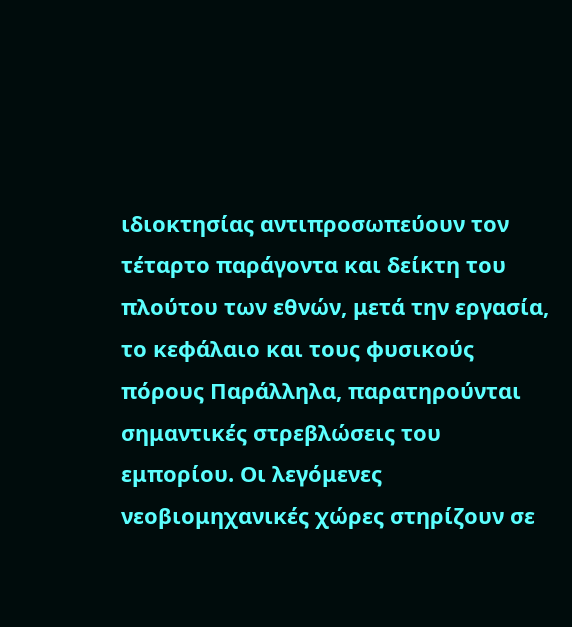ιδιοκτησίας αντιπροσωπεύουν τον τέταρτο παράγοντα και δείκτη του πλούτου των εθνών, μετά την εργασία, το κεφάλαιο και τους φυσικούς πόρους Παράλληλα, παρατηρούνται σημαντικές στρεβλώσεις του εμπορίου. Οι λεγόμενες νεοβιομηχανικές χώρες στηρίζουν σε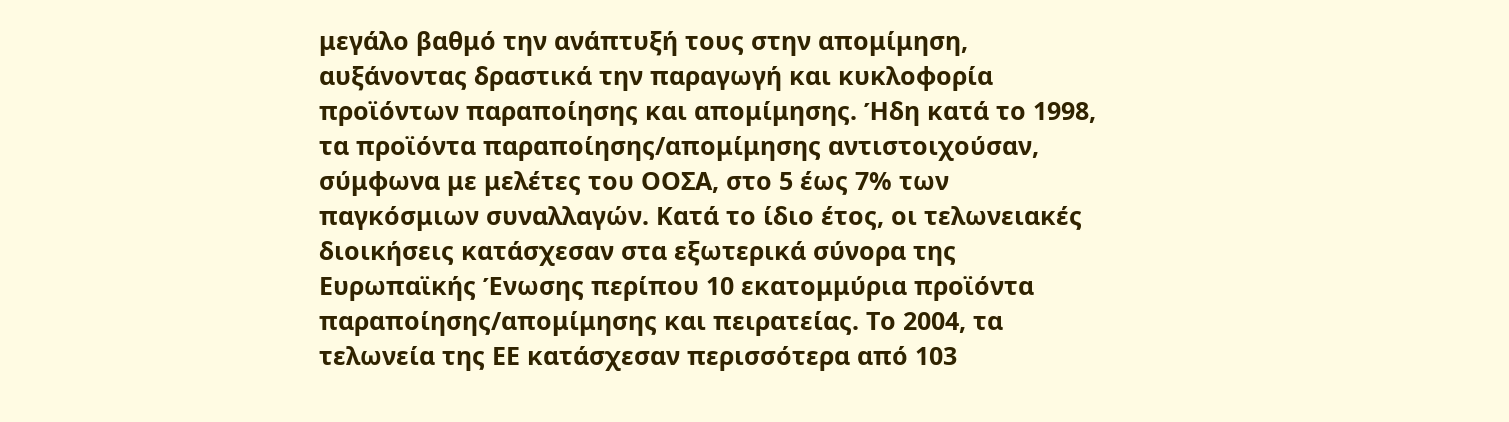μεγάλο βαθμό την ανάπτυξή τους στην απομίμηση, αυξάνοντας δραστικά την παραγωγή και κυκλοφορία προϊόντων παραποίησης και απομίμησης. Ήδη κατά το 1998, τα προϊόντα παραποίησης/απομίμησης αντιστοιχούσαν, σύμφωνα με μελέτες του ΟΟΣΑ, στο 5 έως 7% των παγκόσμιων συναλλαγών. Κατά το ίδιο έτος, οι τελωνειακές διοικήσεις κατάσχεσαν στα εξωτερικά σύνορα της Ευρωπαϊκής Ένωσης περίπου 10 εκατομμύρια προϊόντα παραποίησης/απομίμησης και πειρατείας. Το 2004, τα τελωνεία της ΕΕ κατάσχεσαν περισσότερα από 103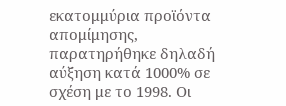εκατομμύρια προϊόντα απομίμησης, παρατηρήθηκε δηλαδή αύξηση κατά 1000% σε σχέση με το 1998. Οι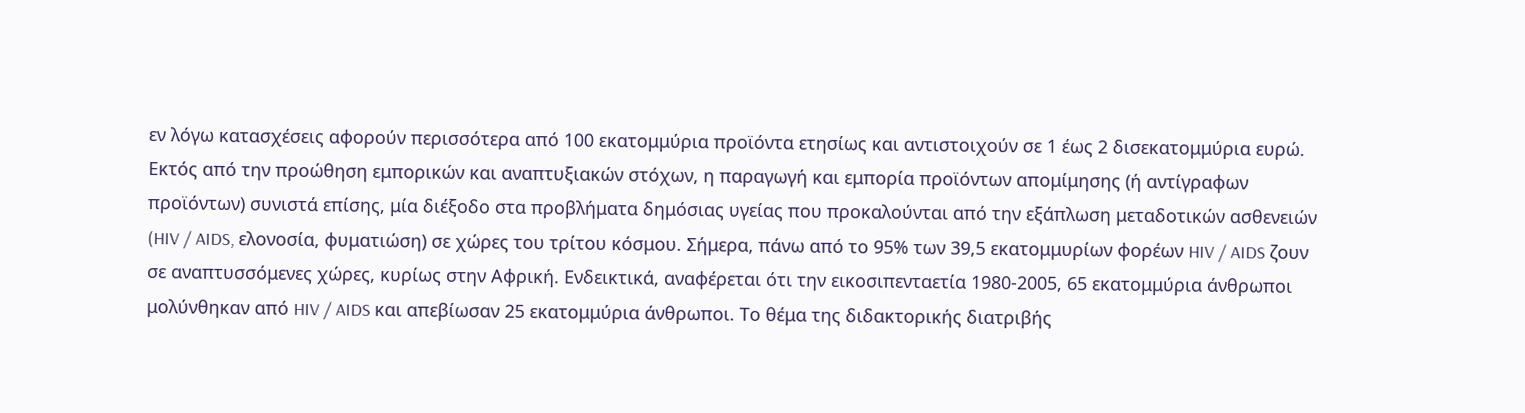εν λόγω κατασχέσεις αφορούν περισσότερα από 100 εκατομμύρια προϊόντα ετησίως και αντιστοιχούν σε 1 έως 2 δισεκατομμύρια ευρώ. Εκτός από την προώθηση εμπορικών και αναπτυξιακών στόχων, η παραγωγή και εμπορία προϊόντων απομίμησης (ή αντίγραφων προϊόντων) συνιστά επίσης, μία διέξοδο στα προβλήματα δημόσιας υγείας που προκαλούνται από την εξάπλωση μεταδοτικών ασθενειών (HIV / AIDS, ελονοσία, φυματιώση) σε χώρες του τρίτου κόσμου. Σήμερα, πάνω από το 95% των 39,5 εκατομμυρίων φορέων HIV / AIDS ζουν σε αναπτυσσόμενες χώρες, κυρίως στην Αφρική. Ενδεικτικά, αναφέρεται ότι την εικοσιπενταετία 1980-2005, 65 εκατομμύρια άνθρωποι μολύνθηκαν από HIV / AIDS και απεβίωσαν 25 εκατομμύρια άνθρωποι. Το θέμα της διδακτορικής διατριβής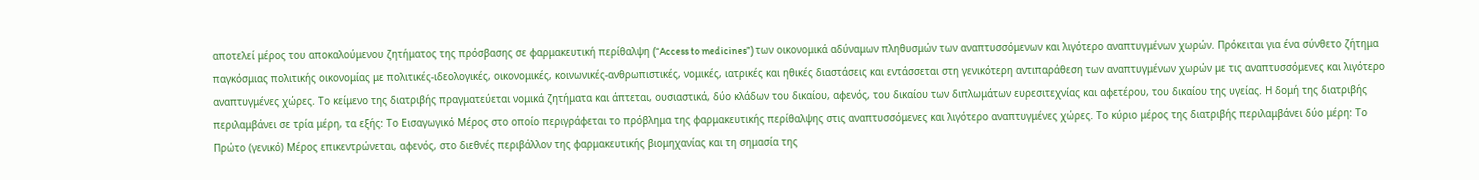αποτελεί μέρος του αποκαλούμενου ζητήματος της πρόσβασης σε φαρμακευτική περίθαλψη (“Access to medicines”) των οικονομικά αδύναμων πληθυσμών των αναπτυσσόμενων και λιγότερο αναπτυγμένων χωρών. Πρόκειται για ένα σύνθετο ζήτημα παγκόσμιας πολιτικής οικονομίας με πολιτικές-ιδεολογικές, οικονομικές, κοινωνικές-ανθρωπιστικές, νομικές, ιατρικές και ηθικές διαστάσεις και εντάσσεται στη γενικότερη αντιπαράθεση των αναπτυγμένων χωρών με τις αναπτυσσόμενες και λιγότερο αναπτυγμένες χώρες. Το κείμενο της διατριβής πραγματεύεται νομικά ζητήματα και άπτεται, ουσιαστικά, δύο κλάδων του δικαίου, αφενός, του δικαίου των διπλωμάτων ευρεσιτεχνίας και αφετέρου, του δικαίου της υγείας. Η δομή της διατριβής περιλαμβάνει σε τρία μέρη, τα εξής: Το Εισαγωγικό Μέρος στο οποίο περιγράφεται το πρόβλημα της φαρμακευτικής περίθαλψης στις αναπτυσσόμενες και λιγότερο αναπτυγμένες χώρες. Το κύριο μέρος της διατριβής περιλαμβάνει δύο μέρη: Το Πρώτο (γενικό) Μέρος επικεντρώνεται, αφενός, στο διεθνές περιβάλλον της φαρμακευτικής βιομηχανίας και τη σημασία της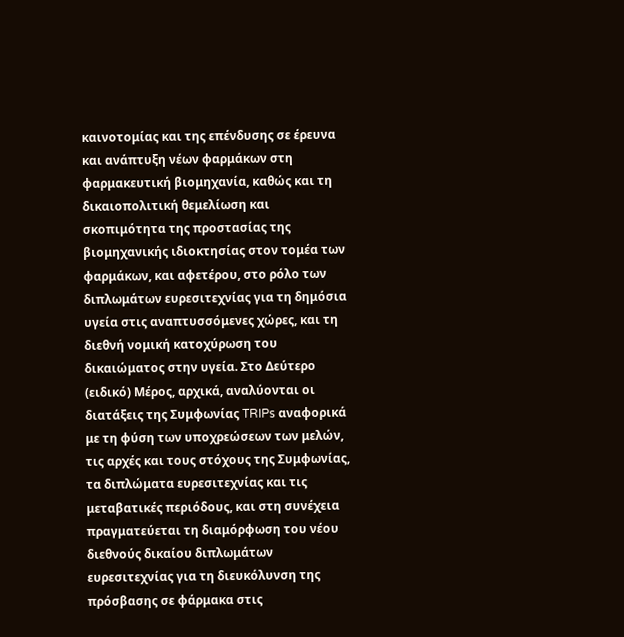καινοτομίας και της επένδυσης σε έρευνα και ανάπτυξη νέων φαρμάκων στη φαρμακευτική βιομηχανία, καθώς και τη δικαιοπολιτική θεμελίωση και σκοπιμότητα της προστασίας της βιομηχανικής ιδιοκτησίας στoν τομέα των φαρμάκων, και αφετέρου, στο ρόλο των διπλωμάτων ευρεσιτεχνίας για τη δημόσια υγεία στις αναπτυσσόμενες χώρες, και τη διεθνή νομική κατοχύρωση του δικαιώματος στην υγεία. Στο Δεύτερο (ειδικό) Μέρος, αρχικά, αναλύονται οι διατάξεις της Συμφωνίας TRIPs αναφορικά με τη φύση των υποχρεώσεων των μελών, τις αρχές και τους στόχους της Συμφωνίας, τα διπλώματα ευρεσιτεχνίας και τις μεταβατικές περιόδους, και στη συνέχεια πραγματεύεται τη διαμόρφωση του νέου διεθνούς δικαίου διπλωμάτων ευρεσιτεχνίας για τη διευκόλυνση της πρόσβασης σε φάρμακα στις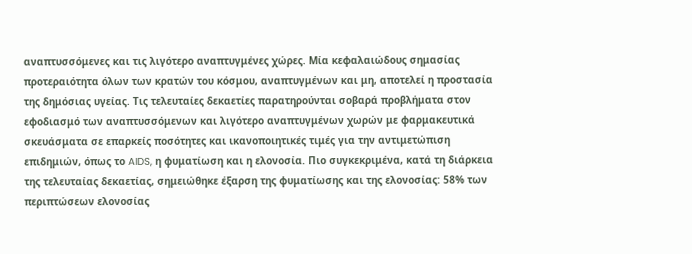αναπτυσσόμενες και τις λιγότερο αναπτυγμένες χώρες. Μία κεφαλαιώδους σημασίας προτεραιότητα όλων των κρατών του κόσμου, αναπτυγμένων και μη, αποτελεί η προστασία της δημόσιας υγείας. Τις τελευταίες δεκαετίες παρατηρούνται σοβαρά προβλήματα στον εφοδιασμό των αναπτυσσόμενων και λιγότερο αναπτυγμένων χωρών με φαρμακευτικά σκευάσματα σε επαρκείς ποσότητες και ικανοποιητικές τιμές για την αντιμετώπιση επιδημιών, όπως το AIDS, η φυματίωση και η ελονοσία. Πιο συγκεκριμένα, κατά τη διάρκεια της τελευταίας δεκαετίας, σημειώθηκε έξαρση της φυματίωσης και της ελονοσίας: 58% των περιπτώσεων ελονοσίας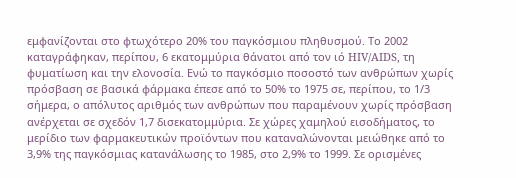εμφανίζονται στο φτωχότερο 20% του παγκόσμιου πληθυσμού. Το 2002 καταγράφηκαν, περίπου, 6 εκατομμύρια θάνατοι από τον ιό HIV/AIDS, τη φυματίωση και την ελονοσία. Ενώ το παγκόσμιο ποσοστό των ανθρώπων χωρίς πρόσβαση σε βασικά φάρμακα έπεσε από το 50% το 1975 σε, περίπου, το 1/3 σήμερα, ο απόλυτος αριθμός των ανθρώπων που παραμένουν χωρίς πρόσβαση ανέρχεται σε σχεδόν 1,7 δισεκατομμύρια. Σε χώρες χαμηλού εισοδήματος, το μερίδιο των φαρμακευτικών προϊόντων που καταναλώνονται μειώθηκε από το 3,9% της παγκόσμιας κατανάλωσης το 1985, στο 2,9% το 1999. Σε ορισμένες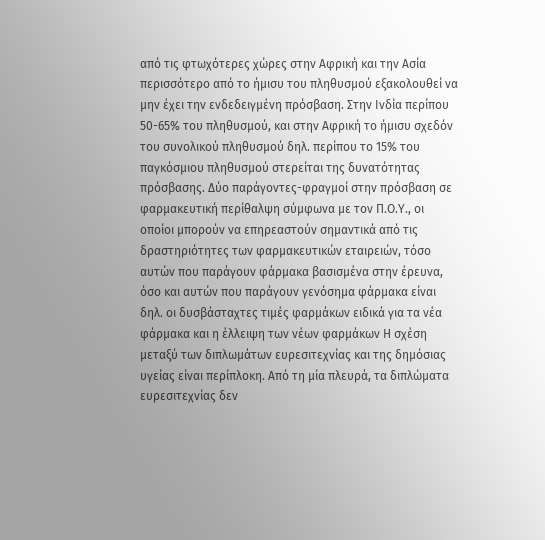από τις φτωχότερες χώρες στην Αφρική και την Ασία περισσότερο από το ήμισυ του πληθυσμού εξακολουθεί να μην έχει την ενδεδειγμένη πρόσβαση. Στην Ινδία περίπου 50-65% του πληθυσμού, και στην Αφρική το ήμισυ σχεδόν του συνολικού πληθυσμού δηλ. περίπου το 15% του παγκόσμιου πληθυσμού στερείται της δυνατότητας πρόσβασης. Δύο παράγοντες-φραγμοί στην πρόσβαση σε φαρμακευτική περίθαλψη σύμφωνα με τον Π.Ο.Υ., οι οποίοι μπορούν να επηρεαστούν σημαντικά από τις δραστηριότητες των φαρμακευτικών εταιρειών, τόσο αυτών που παράγουν φάρμακα βασισμένα στην έρευνα, όσο και αυτών που παράγουν γενόσημα φάρμακα είναι δηλ. οι δυσβάσταχτες τιμές φαρμάκων ειδικά για τα νέα φάρμακα και η έλλειψη των νέων φαρμάκων Η σχέση μεταξύ των διπλωμάτων ευρεσιτεχνίας και της δημόσιας υγείας είναι περίπλοκη. Από τη μία πλευρά, τα διπλώματα ευρεσιτεχνίας δεν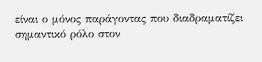είναι ο μόνος παράγοντας που διαδραματίζει σημαντικό ρόλο στον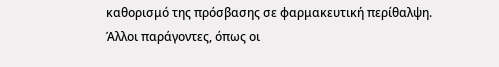καθορισμό της πρόσβασης σε φαρμακευτική περίθαλψη. Άλλοι παράγοντες, όπως οι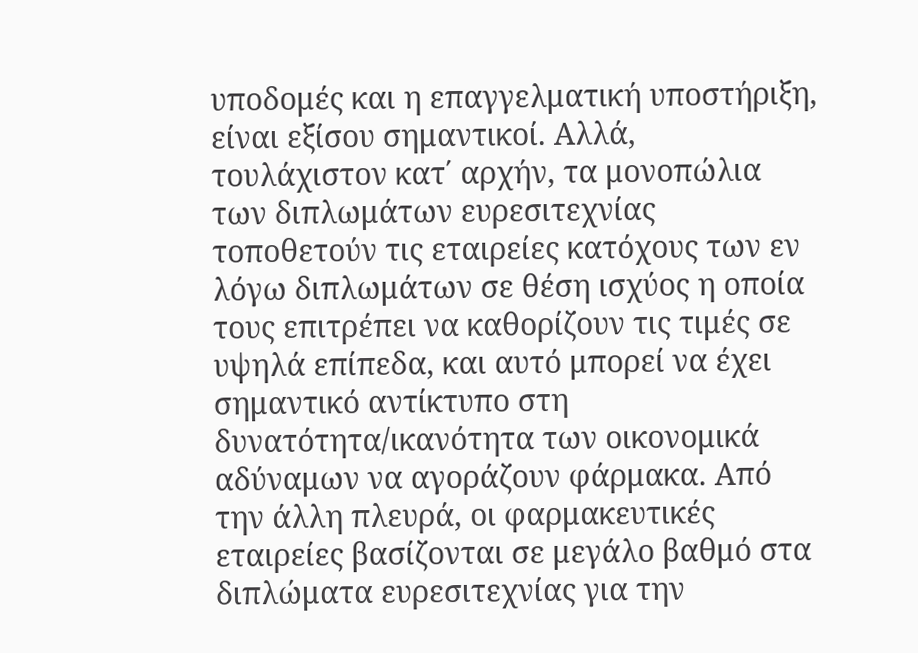υποδομές και η επαγγελματική υποστήριξη, είναι εξίσου σημαντικοί. Αλλά, τουλάχιστον κατ΄ αρχήν, τα μονοπώλια των διπλωμάτων ευρεσιτεχνίας τοποθετούν τις εταιρείες κατόχους των εν λόγω διπλωμάτων σε θέση ισχύος η οποία τους επιτρέπει να καθορίζουν τις τιμές σε υψηλά επίπεδα, και αυτό μπορεί να έχει σημαντικό αντίκτυπο στη δυνατότητα/ικανότητα των οικονομικά αδύναμων να αγοράζουν φάρμακα. Από την άλλη πλευρά, οι φαρμακευτικές εταιρείες βασίζονται σε μεγάλο βαθμό στα διπλώματα ευρεσιτεχνίας για την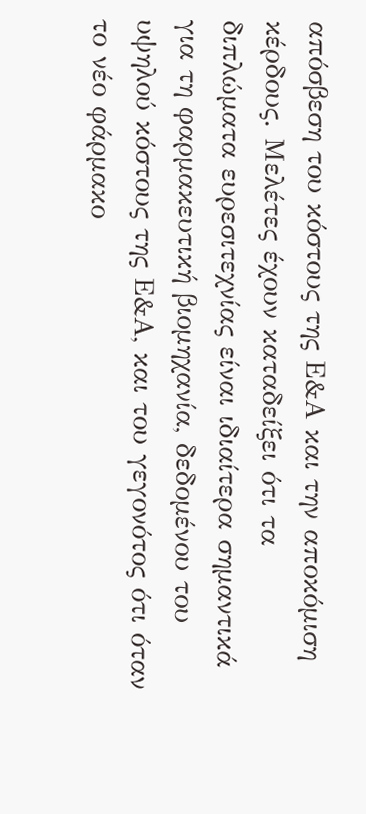απόσβεση του κόστους της Ε&Α και την αποκόμιση κέρδους. Μελέτες έχουν καταδείξει ότι τα διπλώματα ευρεσιτεχνίας είναι ιδιαίτερα σημαντικά για τη φαρμακευτική βιομηχανία, δεδομένου του υψηλού κόστους της Ε&Α, και του γεγονότος ότι όταν το νέο φάρμακο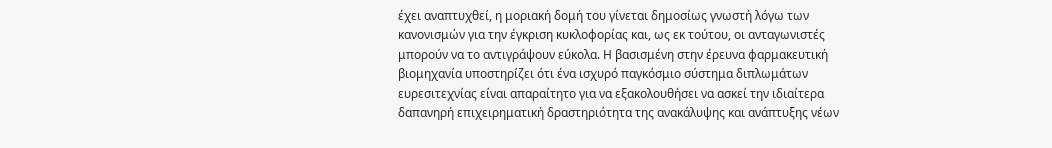έχει αναπτυχθεί, η μοριακή δομή του γίνεται δημοσίως γνωστή λόγω των κανονισμών για την έγκριση κυκλοφορίας και, ως εκ τούτου, οι ανταγωνιστές μπορούν να το αντιγράψουν εύκολα. Η βασισμένη στην έρευνα φαρμακευτική βιομηχανία υποστηρίζει ότι ένα ισχυρό παγκόσμιο σύστημα διπλωμάτων ευρεσιτεχνίας είναι απαραίτητο για να εξακολουθήσει να ασκεί την ιδιαίτερα δαπανηρή επιχειρηματική δραστηριότητα της ανακάλυψης και ανάπτυξης νέων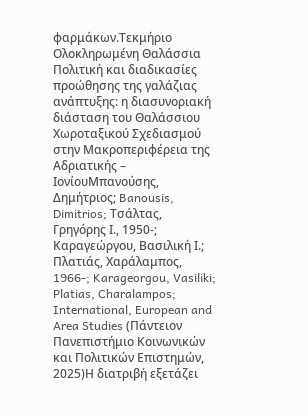φαρμάκων.Τεκμήριο Ολοκληρωμένη Θαλάσσια Πολιτική και διαδικασίες προώθησης της γαλάζιας ανάπτυξης: η διασυνοριακή διάσταση του Θαλάσσιου Χωροταξικού Σχεδιασμού στην Mακροπεριφέρεια της Αδριατικής – ΙονίουΜπανούσης, Δημήτριος; Banousis, Dimitrios; Τσάλτας, Γρηγόρης Ι., 1950-; Καραγεώργου, Βασιλική Ι.; Πλατιάς, Χαράλαμπος, 1966-; Karageorgou, Vasiliki; Platias, Charalampos; International, European and Area Studies (Πάντειον Πανεπιστήμιο Κοινωνικών και Πολιτικών Επιστημών, 2025)Η διατριβή εξετάζει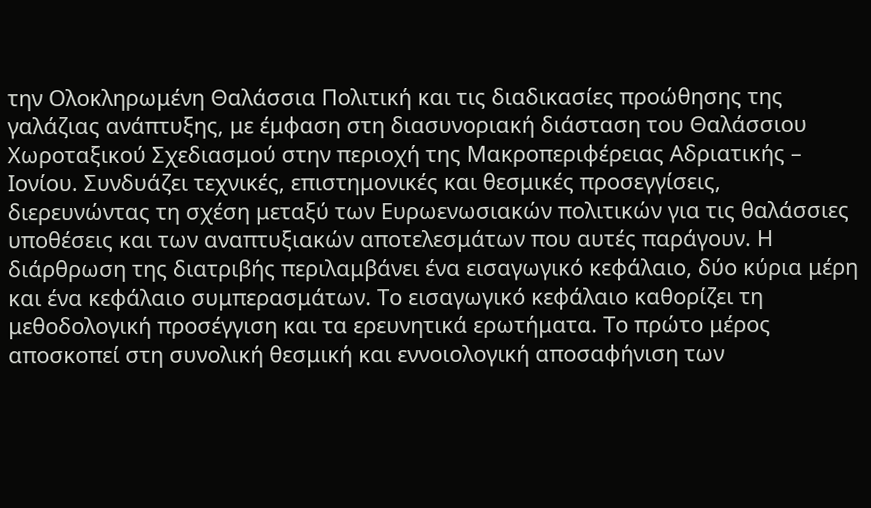την Ολοκληρωμένη Θαλάσσια Πολιτική και τις διαδικασίες προώθησης της γαλάζιας ανάπτυξης, με έμφαση στη διασυνοριακή διάσταση του Θαλάσσιου Χωροταξικού Σχεδιασμού στην περιοχή της Μακροπεριφέρειας Αδριατικής – Ιονίου. Συνδυάζει τεχνικές, επιστημονικές και θεσμικές προσεγγίσεις, διερευνώντας τη σχέση μεταξύ των Ευρωενωσιακών πολιτικών για τις θαλάσσιες υποθέσεις και των αναπτυξιακών αποτελεσμάτων που αυτές παράγουν. Η διάρθρωση της διατριβής περιλαμβάνει ένα εισαγωγικό κεφάλαιο, δύο κύρια μέρη και ένα κεφάλαιο συμπερασμάτων. Το εισαγωγικό κεφάλαιο καθορίζει τη μεθοδολογική προσέγγιση και τα ερευνητικά ερωτήματα. Το πρώτο μέρος αποσκοπεί στη συνολική θεσμική και εννοιολογική αποσαφήνιση των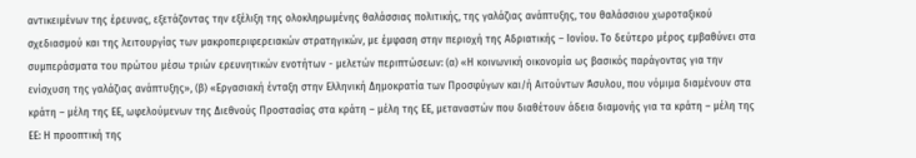αντικειμένων της έρευνας, εξετάζοντας την εξέλιξη της ολοκληρωμένης θαλάσσιας πολιτικής, της γαλάζιας ανάπτυξης, του θαλάσσιου χωροταξικού σχεδιασμού και της λειτουργίας των μακροπεριφερειακών στρατηγικών, με έμφαση στην περιοχή της Αδριατικής – Ιονίου. Το δεύτερο μέρος εμβαθύνει στα συμπεράσματα του πρώτου μέσω τριών ερευνητικών ενοτήτων - μελετών περιπτώσεων: (α) «Η κοινωνική οικονομία ως βασικός παράγοντας για την ενίσχυση της γαλάζιας ανάπτυξης», (β) «Εργασιακή ένταξη στην Ελληνική Δημοκρατία των Προσφύγων και/ή Αιτούντων Άσυλου, που νόμιμα διαμένουν στα κράτη – μέλη της ΕΕ, ωφελούμενων της Διεθνούς Προστασίας στα κράτη – μέλη της ΕΕ, μεταναστών που διαθέτουν άδεια διαμονής για τα κράτη – μέλη της ΕΕ: Η προοπτική της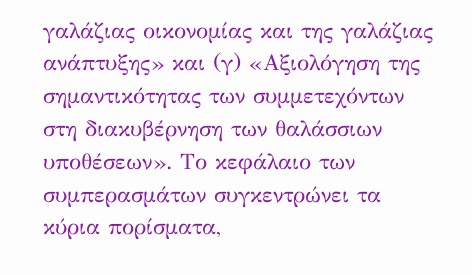γαλάζιας οικονομίας και της γαλάζιας ανάπτυξης» και (γ) «Αξιολόγηση της σημαντικότητας των συμμετεχόντων στη διακυβέρνηση των θαλάσσιων υποθέσεων». Το κεφάλαιο των συμπερασμάτων συγκεντρώνει τα κύρια πορίσματα,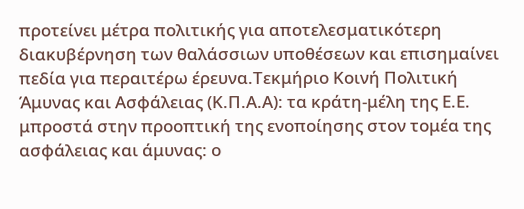προτείνει μέτρα πολιτικής για αποτελεσματικότερη διακυβέρνηση των θαλάσσιων υποθέσεων και επισημαίνει πεδία για περαιτέρω έρευνα.Τεκμήριο Κοινή Πολιτική Άμυνας και Ασφάλειας (Κ.Π.Α.Α): τα κράτη-μέλη της Ε.Ε. μπροστά στην προοπτική της ενοποίησης στον τομέα της ασφάλειας και άμυνας: ο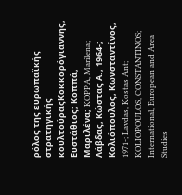ρόλος της ευρωπαϊκής στρατηγικής κουλτούραςΚοκκορόγιαννης, Ευστάθιος; Κοππά, Μαριλένα; KOPPA, Marilena; Λάβδας, Κώστας Α., 1964-; Κολιόπουλος, Κωνσταντίνος, 1971-; Lavdas, Kostas Ant; KOLIOPOULOS, CONSTANTINOS; International, European and Area Studies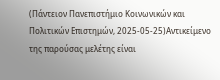(Πάντειον Πανεπιστήμιο Κοινωνικών και Πολιτικών Επιστημών, 2025-05-25)Αντικείμενο της παρούσας μελέτης είναι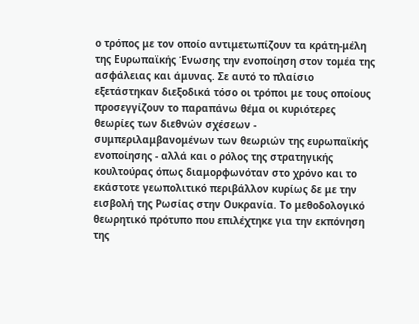ο τρόπος με τον οποίο αντιμετωπίζουν τα κράτη-μέλη της Ευρωπαϊκής Ένωσης την ενοποίηση στον τομέα της ασφάλειας και άμυνας. Σε αυτό το πλαίσιο εξετάστηκαν διεξοδικά τόσο οι τρόποι με τους οποίους προσεγγίζουν το παραπάνω θέμα οι κυριότερες θεωρίες των διεθνών σχέσεων - συμπεριλαμβανομένων των θεωριών της ευρωπαϊκής ενοποίησης - αλλά και ο ρόλος της στρατηγικής κουλτούρας όπως διαμορφωνόταν στο χρόνο και το εκάστοτε γεωπολιτικό περιβάλλον κυρίως δε με την εισβολή της Ρωσίας στην Ουκρανία. Το μεθοδολογικό θεωρητικό πρότυπο που επιλέχτηκε για την εκπόνηση της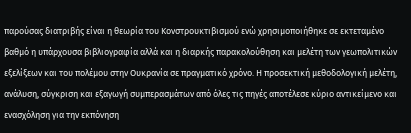παρούσας διατριβής είναι η θεωρία του Κονστρουκτιβισμού ενώ χρησιμοποιήθηκε σε εκτεταμένο βαθμό η υπάρχουσα βιβλιογραφία αλλά και η διαρκής παρακολούθηση και μελέτη των γεωπολιτικών εξελίξεων και του πολέμου στην Ουκρανία σε πραγματικό χρόνο. Η προσεκτική μεθοδολογική μελέτη, ανάλυση, σύγκριση και εξαγωγή συμπερασμάτων από όλες τις πηγές αποτέλεσε κύριο αντικείμενο και ενασχόληση για την εκπόνηση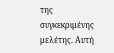της συγκεκριμένης μελέτης. Αυτή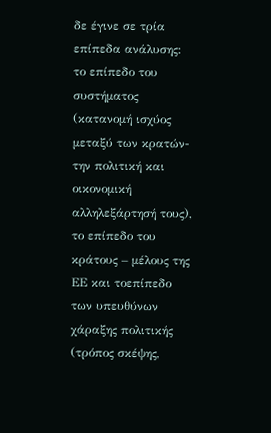δε έγινε σε τρία επίπεδα ανάλυσης: το επίπεδο του συστήματος (κατανομή ισχύος μεταξύ των κρατών- την πολιτική και οικονομική αλληλεξάρτησή τους), το επίπεδο του κράτους – μέλους της ΕΕ και τοεπίπεδο των υπευθύνων χάραξης πολιτικής (τρόπος σκέψης,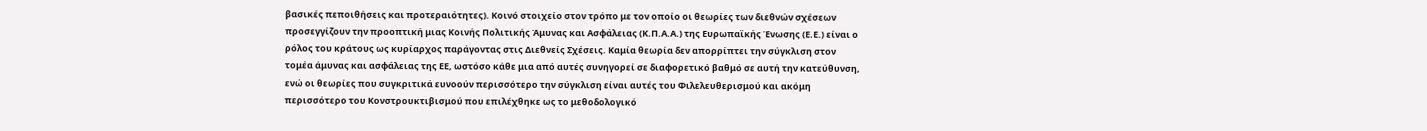βασικές πεποιθήσεις και προτεραιότητες). Κοινό στοιχείο στον τρόπο με τον οποίο οι θεωρίες των διεθνών σχέσεων προσεγγίζουν την προοπτική μιας Κοινής Πολιτικής Άμυνας και Ασφάλειας (Κ.Π.Α.Α.) της Ευρωπαϊκής Ένωσης (Ε.Ε.) είναι ο ρόλος του κράτους ως κυρίαρχος παράγοντας στις Διεθνείς Σχέσεις. Καμία θεωρία δεν απορρίπτει την σύγκλιση στον τομέα άμυνας και ασφάλειας της ΕΕ, ωστόσο κάθε μια από αυτές συνηγορεί σε διαφορετικό βαθμό σε αυτή την κατεύθυνση, ενώ οι θεωρίες που συγκριτικά ευνοούν περισσότερο την σύγκλιση είναι αυτές του Φιλελευθερισμού και ακόμη περισσότερο του Κονστρουκτιβισμού που επιλέχθηκε ως το μεθοδολογικό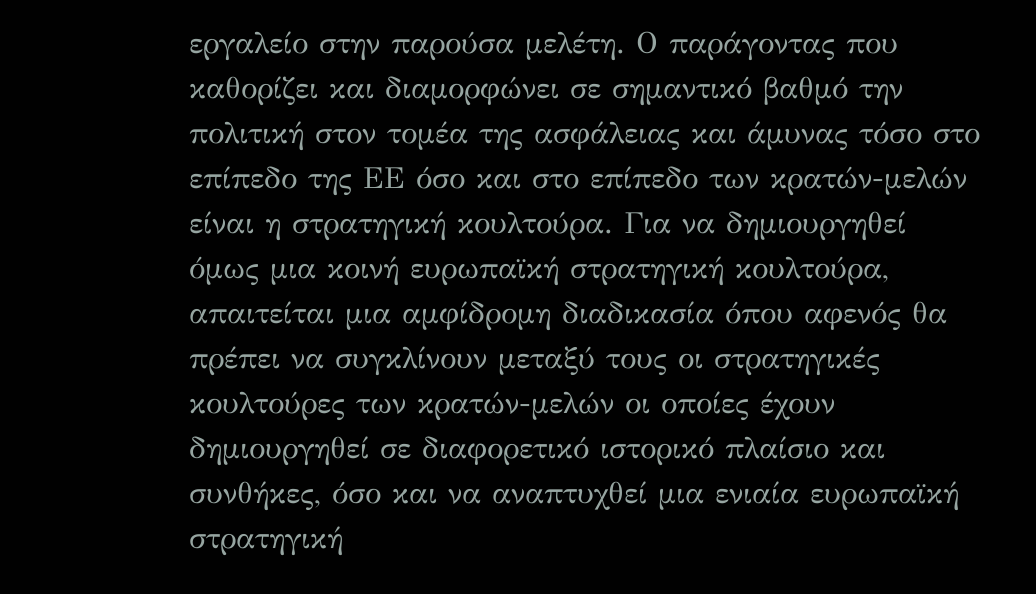εργαλείο στην παρούσα μελέτη. Ο παράγοντας που καθορίζει και διαμορφώνει σε σημαντικό βαθμό την πολιτική στον τομέα της ασφάλειας και άμυνας τόσο στο επίπεδο της ΕΕ όσο και στο επίπεδο των κρατών-μελών είναι η στρατηγική κουλτούρα. Για να δημιουργηθεί όμως μια κοινή ευρωπαϊκή στρατηγική κουλτούρα, απαιτείται μια αμφίδρομη διαδικασία όπου αφενός θα πρέπει να συγκλίνουν μεταξύ τους οι στρατηγικές κουλτούρες των κρατών-μελών οι οποίες έχουν δημιουργηθεί σε διαφορετικό ιστορικό πλαίσιο και συνθήκες, όσο και να αναπτυχθεί μια ενιαία ευρωπαϊκή στρατηγική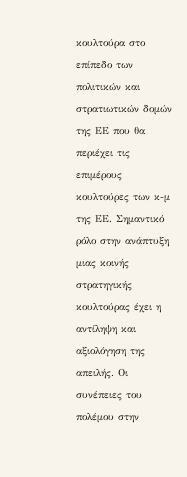κουλτούρα στο επίπεδο των πολιτικών και στρατιωτικών δομών της ΕΕ που θα περιέχει τις επιμέρους κουλτούρες των κ-μ της ΕΕ. Σημαντικό ρόλο στην ανάπτυξη μιας κοινής στρατηγικής κουλτούρας έχει η αντίληψη και αξιολόγηση της απειλής. Οι συνέπειες του πολέμου στην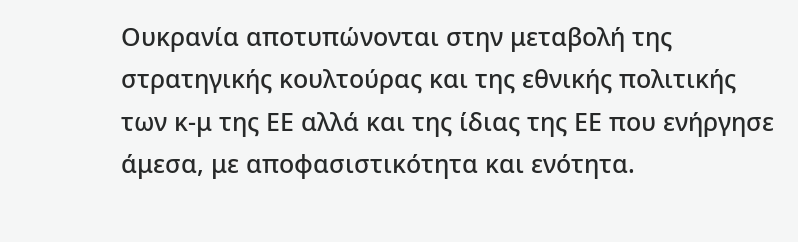Ουκρανία αποτυπώνονται στην μεταβολή της στρατηγικής κουλτούρας και της εθνικής πολιτικής των κ-μ της ΕΕ αλλά και της ίδιας της ΕΕ που ενήργησε άμεσα, με αποφασιστικότητα και ενότητα.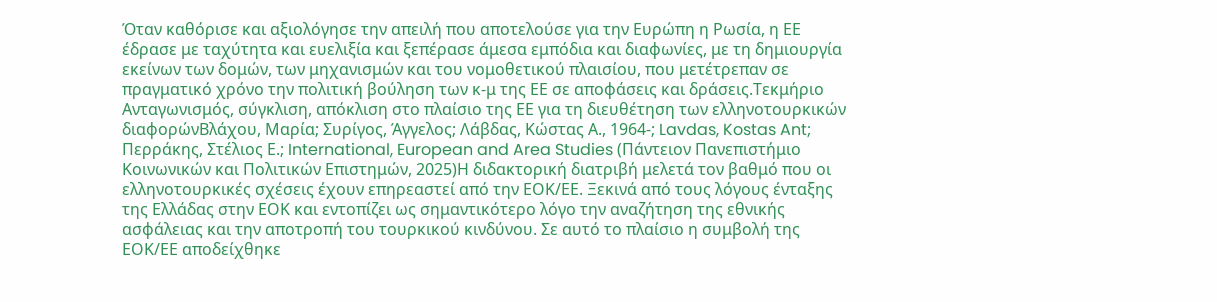Όταν καθόρισε και αξιολόγησε την απειλή που αποτελούσε για την Ευρώπη η Ρωσία, η ΕΕ έδρασε με ταχύτητα και ευελιξία και ξεπέρασε άμεσα εμπόδια και διαφωνίες, με τη δημιουργία εκείνων των δομών, των μηχανισμών και του νομοθετικού πλαισίου, που μετέτρεπαν σε πραγματικό χρόνο την πολιτική βούληση των κ-μ της ΕΕ σε αποφάσεις και δράσεις.Τεκμήριο Ανταγωνισμός, σύγκλιση, απόκλιση στο πλαίσιο της ΕΕ για τη διευθέτηση των ελληνοτουρκικών διαφορώνΒλάχου, Μαρία; Συρίγος, Άγγελος; Λάβδας, Κώστας Α., 1964-; Lavdas, Kostas Ant; Περράκης, Στέλιος Ε.; International, European and Area Studies (Πάντειον Πανεπιστήμιο Κοινωνικών και Πολιτικών Επιστημών, 2025)Η διδακτορική διατριβή μελετά τον βαθμό που οι ελληνοτουρκικές σχέσεις έχουν επηρεαστεί από την ΕΟΚ/ΕΕ. Ξεκινά από τους λόγους ένταξης της Ελλάδας στην ΕΟΚ και εντοπίζει ως σημαντικότερο λόγο την αναζήτηση της εθνικής ασφάλειας και την αποτροπή του τουρκικού κινδύνου. Σε αυτό το πλαίσιο η συμβολή της ΕΟΚ/ΕΕ αποδείχθηκε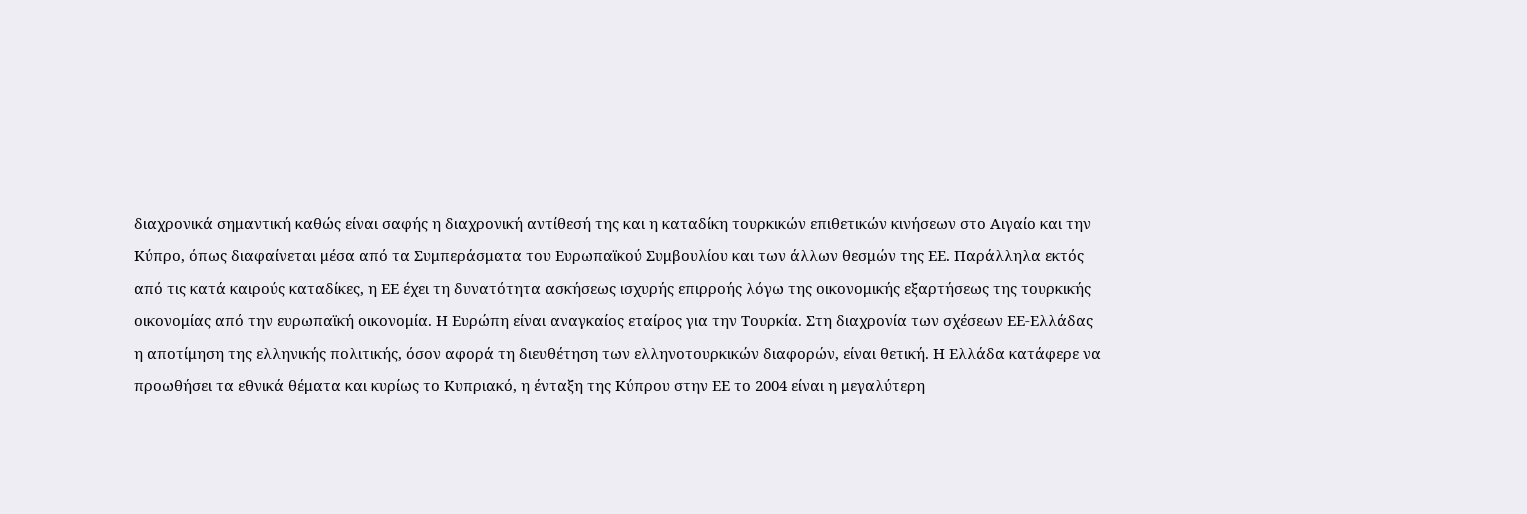διαχρονικά σημαντική καθώς είναι σαφής η διαχρονική αντίθεσή της και η καταδίκη τουρκικών επιθετικών κινήσεων στο Αιγαίο και την Κύπρο, όπως διαφαίνεται μέσα από τα Συμπεράσματα του Ευρωπαϊκού Συμβουλίου και των άλλων θεσμών της ΕΕ. Παράλληλα εκτός από τις κατά καιρούς καταδίκες, η ΕΕ έχει τη δυνατότητα ασκήσεως ισχυρής επιρροής λόγω της οικονομικής εξαρτήσεως της τουρκικής οικονομίας από την ευρωπαϊκή οικονομία. Η Ευρώπη είναι αναγκαίος εταίρος για την Τουρκία. Στη διαχρονία των σχέσεων ΕΕ-Ελλάδας η αποτίμηση της ελληνικής πολιτικής, όσον αφορά τη διευθέτηση των ελληνοτουρκικών διαφορών, είναι θετική. Η Ελλάδα κατάφερε να προωθήσει τα εθνικά θέματα και κυρίως το Κυπριακό, η ένταξη της Κύπρου στην ΕΕ το 2004 είναι η μεγαλύτερη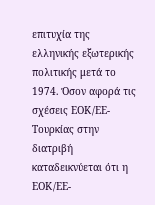επιτυχία της ελληνικής εξωτερικής πολιτικής μετά το 1974. Όσον αφορά τις σχέσεις ΕΟΚ/ΕΕ-Τουρκίας στην διατριβή καταδεικνύεται ότι η ΕΟΚ/ΕΕ-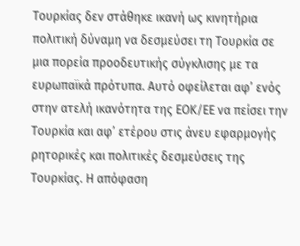Τουρκίας δεν στάθηκε ικανή ως κινητήρια πολιτική δύναμη να δεσμεύσει τη Τουρκία σε μια πορεία προοδευτικής σύγκλισης με τα ευρωπαϊκά πρότυπα. Αυτό οφείλεται αφ’ ενός στην ατελή ικανότητα της ΕΟΚ/ΕΕ να πείσει την Τουρκία και αφ’ ετέρου στις άνευ εφαρμογής ρητορικές και πολιτικές δεσμεύσεις της Τουρκίας. Η απόφαση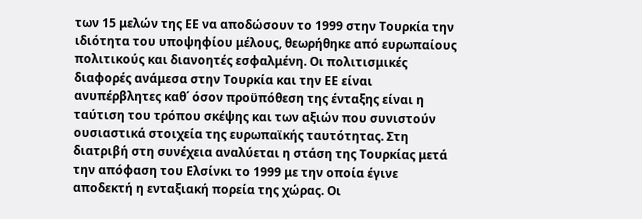των 15 μελών της ΕΕ να αποδώσουν το 1999 στην Τουρκία την ιδιότητα του υποψηφίου μέλους, θεωρήθηκε από ευρωπαίους πολιτικούς και διανοητές εσφαλμένη. Οι πολιτισμικές διαφορές ανάμεσα στην Τουρκία και την ΕΕ είναι ανυπέρβλητες καθ΄ όσον προϋπόθεση της ένταξης είναι η ταύτιση του τρόπου σκέψης και των αξιών που συνιστούν ουσιαστικά στοιχεία της ευρωπαϊκής ταυτότητας. Στη διατριβή στη συνέχεια αναλύεται η στάση της Τουρκίας μετά την απόφαση του Ελσίνκι το 1999 με την οποία έγινε αποδεκτή η ενταξιακή πορεία της χώρας. Οι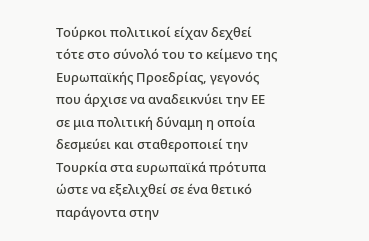Τούρκοι πολιτικοί είχαν δεχθεί τότε στο σύνολό του το κείμενο της Ευρωπαϊκής Προεδρίας, γεγονός που άρχισε να αναδεικνύει την ΕΕ σε μια πολιτική δύναμη η οποία δεσμεύει και σταθεροποιεί την Τουρκία στα ευρωπαϊκά πρότυπα ώστε να εξελιχθεί σε ένα θετικό παράγοντα στην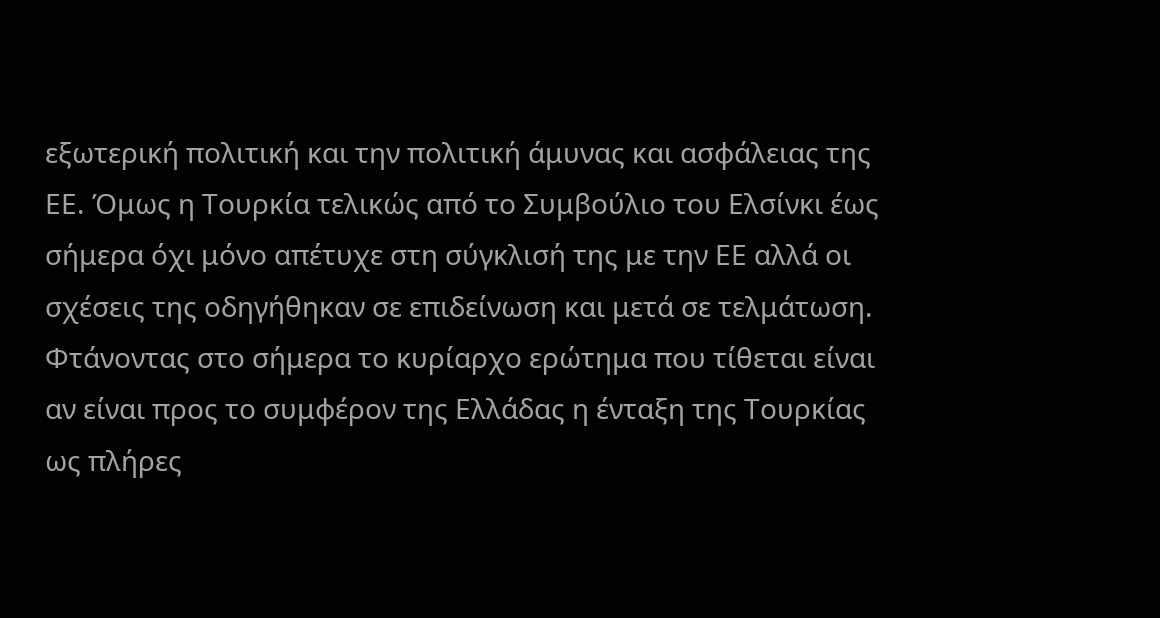εξωτερική πολιτική και την πολιτική άμυνας και ασφάλειας της ΕΕ. Όμως η Τουρκία τελικώς από το Συμβούλιο του Ελσίνκι έως σήμερα όχι μόνο απέτυχε στη σύγκλισή της με την ΕΕ αλλά οι σχέσεις της οδηγήθηκαν σε επιδείνωση και μετά σε τελμάτωση. Φτάνοντας στο σήμερα το κυρίαρχο ερώτημα που τίθεται είναι αν είναι προς το συμφέρον της Ελλάδας η ένταξη της Τουρκίας ως πλήρες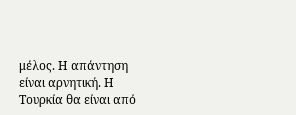μέλος. Η απάντηση είναι αρνητική. Η Τουρκία θα είναι από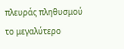πλευράς πληθυσμού το μεγαλύτερο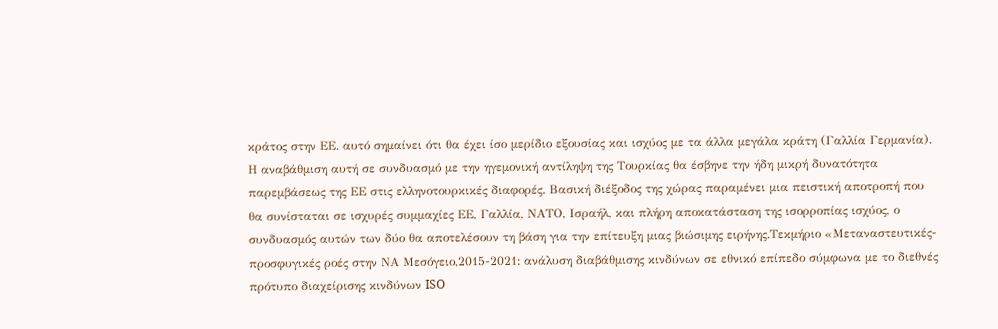κράτος στην ΕΕ. αυτό σημαίνει ότι θα έχει ίσο μερίδιο εξουσίας και ισχύος με τα άλλα μεγάλα κράτη (Γαλλία Γερμανία). Η αναβάθμιση αυτή σε συνδυασμό με την ηγεμονική αντίληψη της Τουρκίας θα έσβηνε την ήδη μικρή δυνατότητα παρεμβάσεως της ΕΕ στις ελληνοτουρκικές διαφορές. Βασική διέξοδος της χώρας παραμένει μια πειστική αποτροπή που θα συνίσταται σε ισχυρές συμμαχίες ΕΕ, Γαλλία, ΝΑΤΟ, Ισραήλ, και πλήρη αποκατάσταση της ισορροπίας ισχύος, ο συνδυασμός αυτών των δύο θα αποτελέσουν τη βάση για την επίτευξη μιας βιώσιμης ειρήνης.Τεκμήριο «Μεταναστευτικές-προσφυγικές ροές στην ΝΑ Μεσόγειο,2015-2021: ανάλυση διαβάθμισης κινδύνων σε εθνικό επίπεδο σύμφωνα με το διεθνές πρότυπο διαχείρισης κινδύνων ISO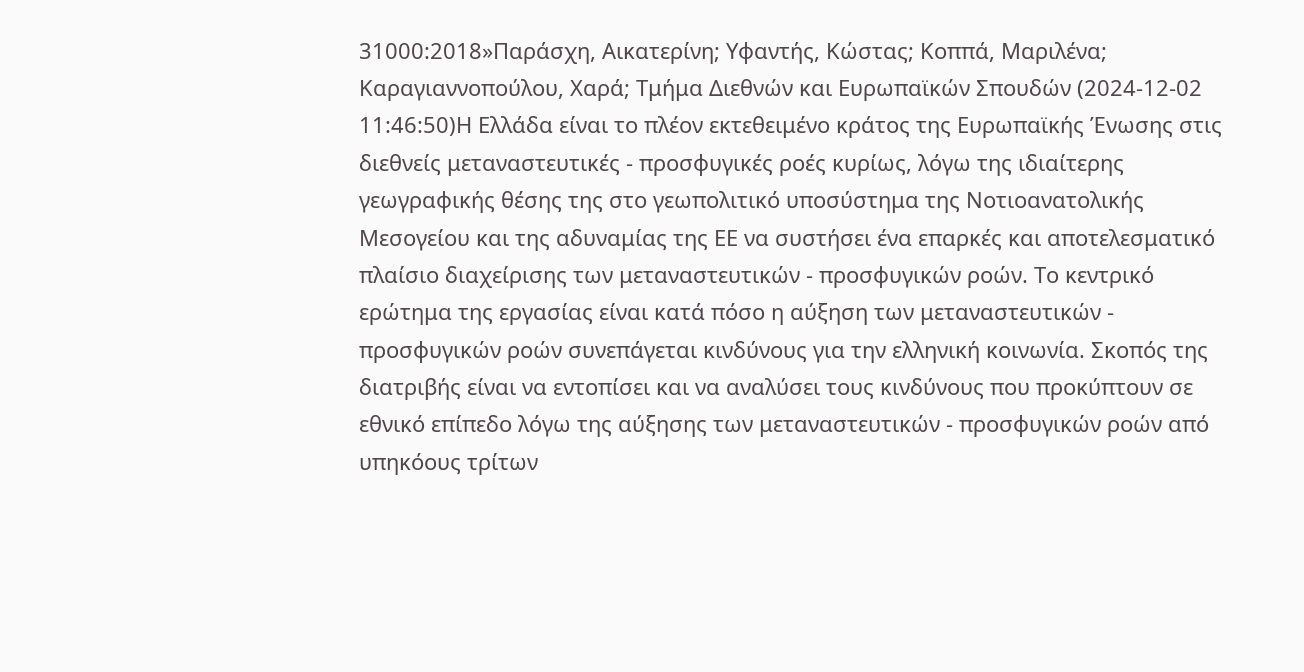31000:2018»Παράσχη, Αικατερίνη; Υφαντής, Κώστας; Κοππά, Μαριλένα; Καραγιαννοπούλου, Χαρά; Τμήμα Διεθνών και Ευρωπαϊκών Σπουδών (2024-12-02 11:46:50)Η Ελλάδα είναι το πλέον εκτεθειμένο κράτος της Ευρωπαϊκής Ένωσης στις διεθνείς μεταναστευτικές - προσφυγικές ροές κυρίως, λόγω της ιδιαίτερης γεωγραφικής θέσης της στο γεωπολιτικό υποσύστημα της Νοτιοανατολικής Μεσογείου και της αδυναμίας της ΕE να συστήσει ένα επαρκές και αποτελεσματικό πλαίσιο διαχείρισης των μεταναστευτικών - προσφυγικών ροών. Το κεντρικό ερώτημα της εργασίας είναι κατά πόσο η αύξηση των μεταναστευτικών - προσφυγικών ροών συνεπάγεται κινδύνους για την ελληνική κοινωνία. Σκοπός της διατριβής είναι να εντοπίσει και να αναλύσει τους κινδύνους που προκύπτουν σε εθνικό επίπεδο λόγω της αύξησης των μεταναστευτικών - προσφυγικών ροών από υπηκόους τρίτων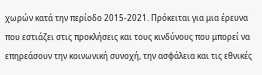χωρών κατά την περίοδο 2015-2021. Πρόκειται για μια έρευνα που εστιάζει στις προκλήσεις και τους κινδύνους που μπορεί να επηρεάσουν την κοινωνική συνοχή, την ασφάλεια και τις εθνικές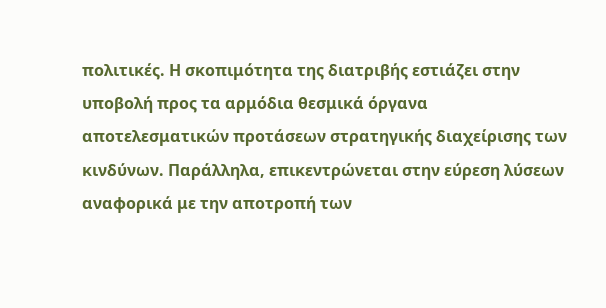πολιτικές. Η σκοπιμότητα της διατριβής εστιάζει στην υποβολή προς τα αρμόδια θεσμικά όργανα αποτελεσματικών προτάσεων στρατηγικής διαχείρισης των κινδύνων. Παράλληλα, επικεντρώνεται στην εύρεση λύσεων αναφορικά με την αποτροπή των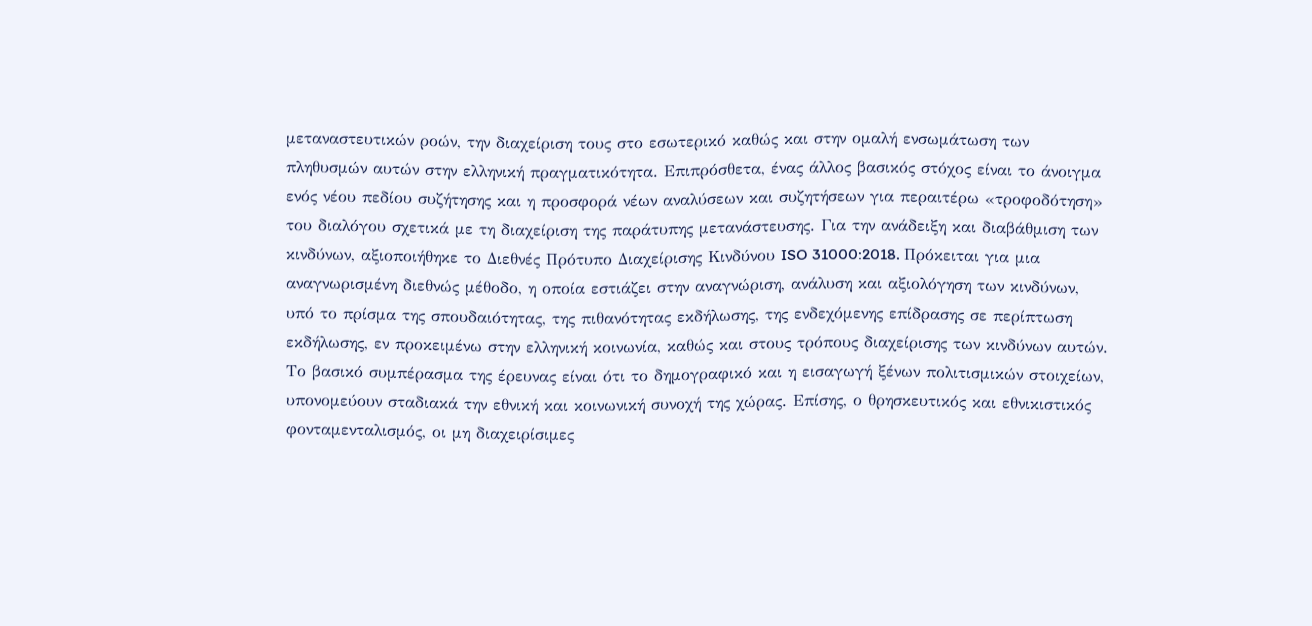μεταναστευτικών ροών, την διαχείριση τους στο εσωτερικό καθώς και στην ομαλή ενσωμάτωση των πληθυσμών αυτών στην ελληνική πραγματικότητα. Επιπρόσθετα, ένας άλλος βασικός στόχος είναι το άνοιγμα ενός νέου πεδίου συζήτησης και η προσφορά νέων αναλύσεων και συζητήσεων για περαιτέρω «τροφοδότηση» του διαλόγου σχετικά με τη διαχείριση της παράτυπης μετανάστευσης. Για την ανάδειξη και διαβάθμιση των κινδύνων, αξιοποιήθηκε το Διεθνές Πρότυπο Διαχείρισης Κινδύνου ISO 31000:2018. Πρόκειται για μια αναγνωρισμένη διεθνώς μέθοδο, η οποία εστιάζει στην αναγνώριση, ανάλυση και αξιολόγηση των κινδύνων, υπό το πρίσμα της σπουδαιότητας, της πιθανότητας εκδήλωσης, της ενδεχόμενης επίδρασης σε περίπτωση εκδήλωσης, εν προκειμένω στην ελληνική κοινωνία, καθώς και στους τρόπους διαχείρισης των κινδύνων αυτών. Το βασικό συμπέρασμα της έρευνας είναι ότι το δημογραφικό και η εισαγωγή ξένων πολιτισμικών στοιχείων, υπονομεύουν σταδιακά την εθνική και κοινωνική συνοχή της χώρας. Επίσης, ο θρησκευτικός και εθνικιστικός φονταμενταλισμός, οι μη διαχειρίσιμες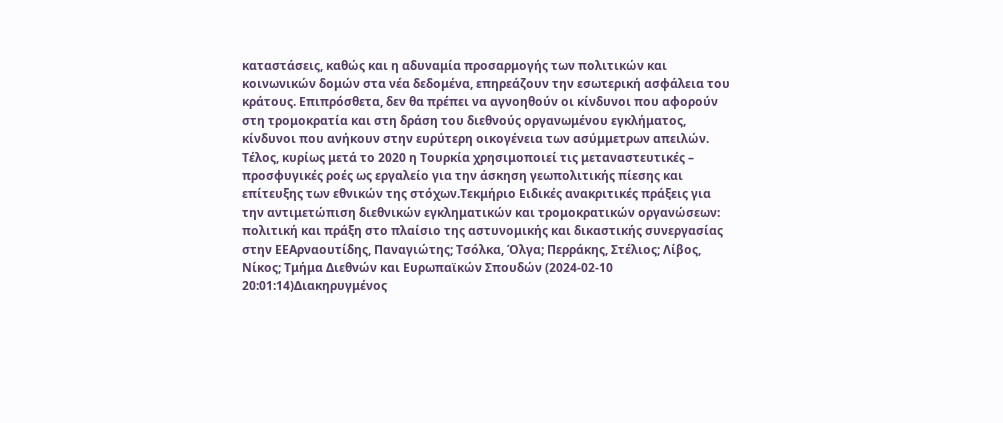καταστάσεις, καθώς και η αδυναμία προσαρμογής των πολιτικών και κοινωνικών δομών στα νέα δεδομένα, επηρεάζουν την εσωτερική ασφάλεια του κράτους. Επιπρόσθετα, δεν θα πρέπει να αγνοηθούν οι κίνδυνοι που αφορούν στη τρομοκρατία και στη δράση του διεθνούς οργανωμένου εγκλήματος, κίνδυνοι που ανήκουν στην ευρύτερη οικογένεια των ασύμμετρων απειλών. Τέλος, κυρίως μετά το 2020 η Τουρκία χρησιμοποιεί τις μεταναστευτικές – προσφυγικές ροές ως εργαλείο για την άσκηση γεωπολιτικής πίεσης και επίτευξης των εθνικών της στόχων.Τεκμήριο Ειδικές ανακριτικές πράξεις για την αντιμετώπιση διεθνικών εγκληματικών και τρομοκρατικών οργανώσεων: πολιτική και πράξη στο πλαίσιο της αστυνομικής και δικαστικής συνεργασίας στην ΕΕΑρναουτίδης, Παναγιώτης; Τσόλκα, Όλγα; Περράκης, Στέλιος; Λίβος, Νίκος; Τμήμα Διεθνών και Ευρωπαϊκών Σπουδών (2024-02-10 20:01:14)Διακηρυγμένος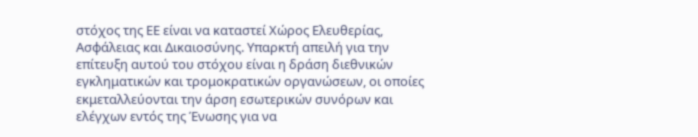στόχος της ΕΕ είναι να καταστεί Χώρος Ελευθερίας, Ασφάλειας και Δικαιοσύνης. Υπαρκτή απειλή για την επίτευξη αυτού του στόχου είναι η δράση διεθνικών εγκληματικών και τρομοκρατικών οργανώσεων, οι οποίες εκμεταλλεύονται την άρση εσωτερικών συνόρων και ελέγχων εντός της Ένωσης για να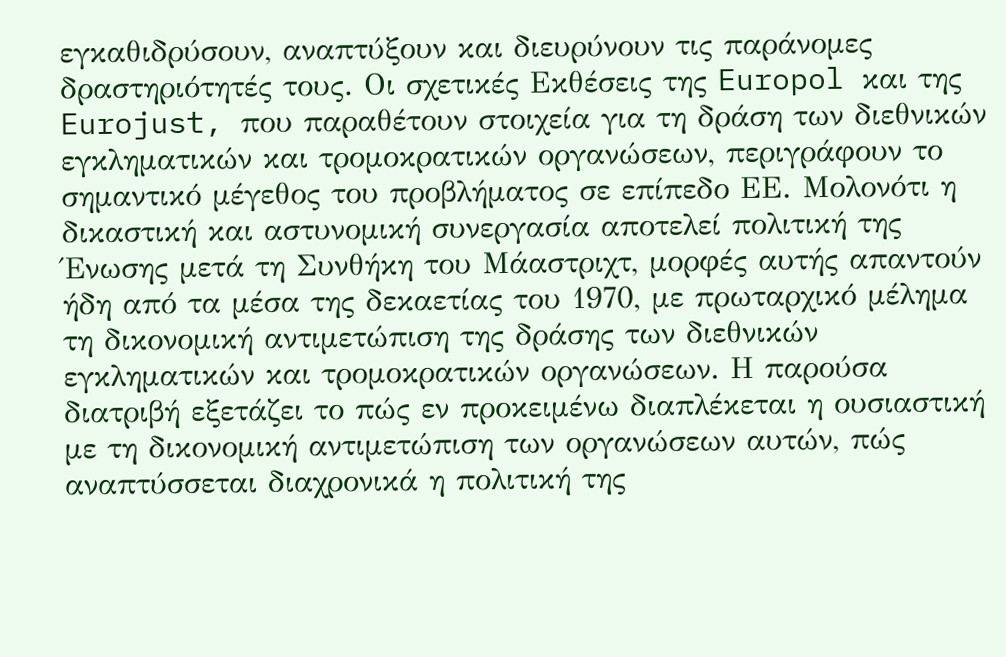εγκαθιδρύσουν, αναπτύξουν και διευρύνουν τις παράνομες δραστηριότητές τους. Οι σχετικές Εκθέσεις της Europol και της Eurojust, που παραθέτουν στοιχεία για τη δράση των διεθνικών εγκληματικών και τρομοκρατικών οργανώσεων, περιγράφουν το σημαντικό μέγεθος του προβλήματος σε επίπεδο ΕΕ. Μολονότι η δικαστική και αστυνομική συνεργασία αποτελεί πολιτική της Ένωσης μετά τη Συνθήκη του Μάαστριχτ, μορφές αυτής απαντούν ήδη από τα μέσα της δεκαετίας του 1970, με πρωταρχικό μέλημα τη δικονομική αντιμετώπιση της δράσης των διεθνικών εγκληματικών και τρομοκρατικών οργανώσεων. Η παρούσα διατριβή εξετάζει το πώς εν προκειμένω διαπλέκεται η ουσιαστική με τη δικονομική αντιμετώπιση των οργανώσεων αυτών, πώς αναπτύσσεται διαχρονικά η πολιτική της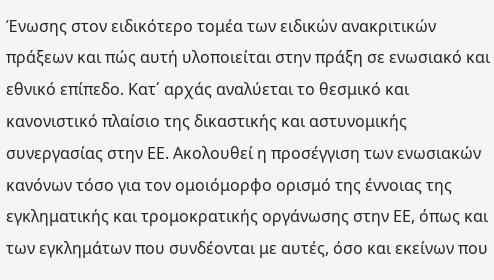Ένωσης στον ειδικότερο τομέα των ειδικών ανακριτικών πράξεων και πώς αυτή υλοποιείται στην πράξη σε ενωσιακό και εθνικό επίπεδο. Κατ΄ αρχάς αναλύεται το θεσμικό και κανονιστικό πλαίσιο της δικαστικής και αστυνομικής συνεργασίας στην ΕΕ. Ακολουθεί η προσέγγιση των ενωσιακών κανόνων τόσο για τον ομοιόμορφο ορισμό της έννοιας της εγκληματικής και τρομοκρατικής οργάνωσης στην ΕΕ, όπως και των εγκλημάτων που συνδέονται με αυτές, όσο και εκείνων που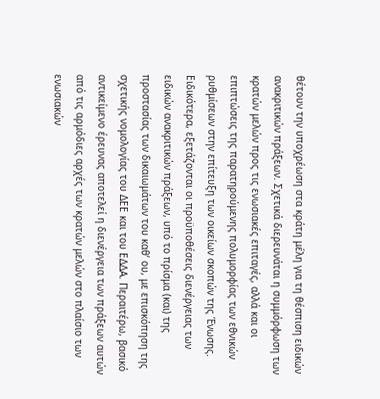θέτουν την υποχρέωση στα κράτη μέλη για τη θέσπιση ειδικών ανακριτικών πράξεων. Σχετικά διερευνάται η συμμόρφωση των κρατών μελών προς τις ενωσιακές επιταγές, αλλά και οι επιπτώσεις της παρατηρούμενης πολυμορφίας των εθνικών ρυθμίσεων στην επίτευξη των οικείων σκοπών της Ένωσης. Ειδικότερα, εξετάζονται οι προϋποθέσεις διενέργειας των ειδικών ανακριτικών πράξεων, υπό το πρίσμα (και) της προστασίας των δικαιωμάτων του καθ’ ου, με επισκόπηση της σχετικής νομολογίας του ΔΕΕ και του ΕΔΔΑ. Περαιτέρω, βασικό αντικείμενο έρευνας αποτελεί η διενέργεια των πράξεων αυτών από τις αρμόδιες αρχές των κρατών μελών στο πλαίσιο των ενωσιακών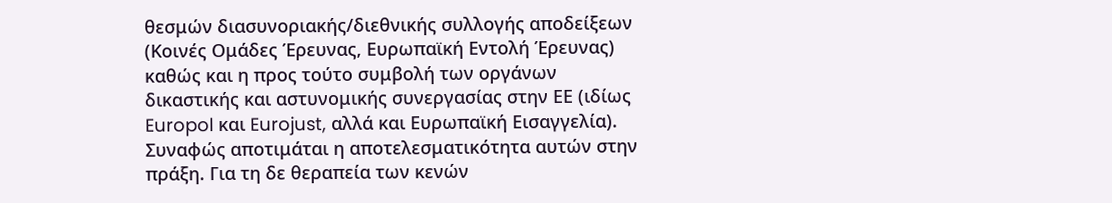θεσμών διασυνοριακής/διεθνικής συλλογής αποδείξεων (Κοινές Ομάδες Έρευνας, Ευρωπαϊκή Εντολή Έρευνας) καθώς και η προς τούτο συμβολή των οργάνων δικαστικής και αστυνομικής συνεργασίας στην ΕΕ (ιδίως Europol και Eurojust, αλλά και Ευρωπαϊκή Εισαγγελία). Συναφώς αποτιμάται η αποτελεσματικότητα αυτών στην πράξη. Για τη δε θεραπεία των κενών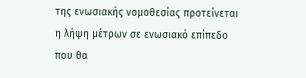της ενωσιακής νομοθεσίας προτείνεται η λήψη μέτρων σε ενωσιακό επίπεδο που θα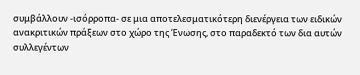συμβάλλουν -ισόρροπα- σε μια αποτελεσματικότερη διενέργεια των ειδικών ανακριτικών πράξεων στο χώρο της Ένωσης, στο παραδεκτό των δια αυτών συλλεγέντων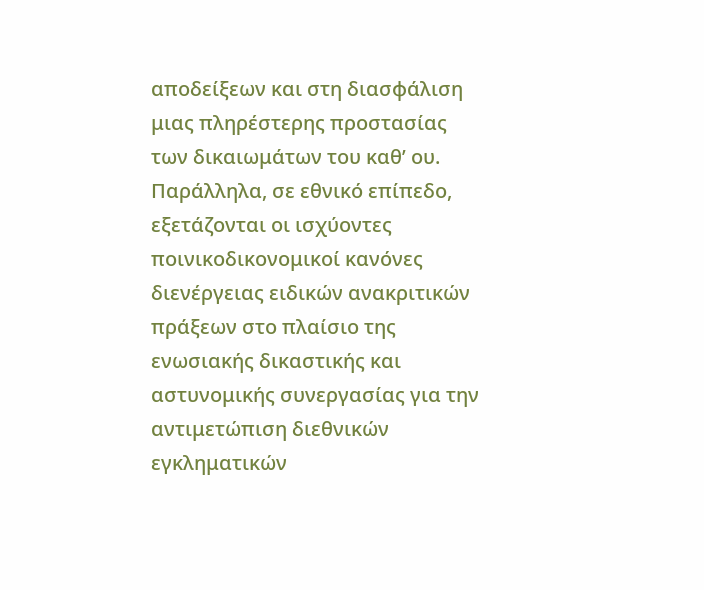αποδείξεων και στη διασφάλιση μιας πληρέστερης προστασίας των δικαιωμάτων του καθ’ ου. Παράλληλα, σε εθνικό επίπεδο, εξετάζονται οι ισχύοντες ποινικοδικονομικοί κανόνες διενέργειας ειδικών ανακριτικών πράξεων στο πλαίσιο της ενωσιακής δικαστικής και αστυνομικής συνεργασίας για την αντιμετώπιση διεθνικών εγκληματικών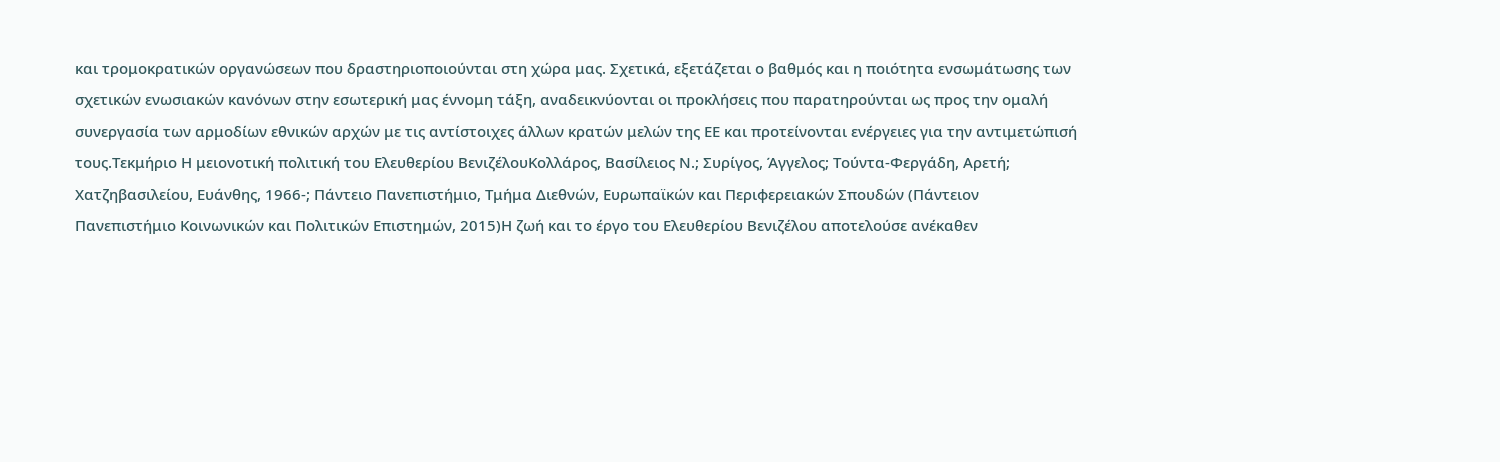και τρομοκρατικών οργανώσεων που δραστηριοποιούνται στη χώρα μας. Σχετικά, εξετάζεται ο βαθμός και η ποιότητα ενσωμάτωσης των σχετικών ενωσιακών κανόνων στην εσωτερική μας έννομη τάξη, αναδεικνύονται οι προκλήσεις που παρατηρούνται ως προς την ομαλή συνεργασία των αρμοδίων εθνικών αρχών με τις αντίστοιχες άλλων κρατών μελών της ΕΕ και προτείνονται ενέργειες για την αντιμετώπισή τους.Τεκμήριο Η μειονοτική πολιτική του Ελευθερίου ΒενιζέλουΚολλάρος, Βασίλειος Ν.; Συρίγος, Άγγελος; Τούντα-Φεργάδη, Αρετή; Χατζηβασιλείου, Ευάνθης, 1966-; Πάντειο Πανεπιστήμιο, Τμήμα Διεθνών, Ευρωπαϊκών και Περιφερειακών Σπουδών (Πάντειον Πανεπιστήμιο Κοινωνικών και Πολιτικών Επιστημών, 2015)Η ζωή και το έργο του Ελευθερίου Βενιζέλου αποτελούσε ανέκαθεν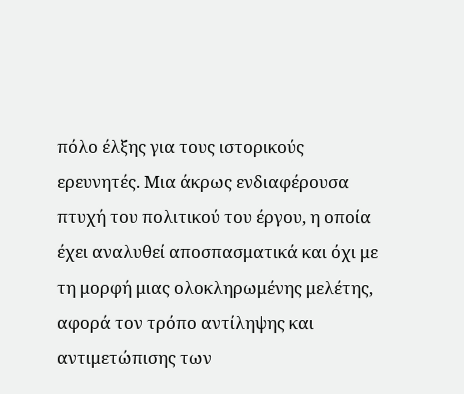πόλο έλξης για τους ιστορικούς ερευνητές. Μια άκρως ενδιαφέρουσα πτυχή του πολιτικού του έργου, η οποία έχει αναλυθεί αποσπασματικά και όχι με τη μορφή μιας ολοκληρωμένης μελέτης, αφορά τον τρόπο αντίληψης και αντιμετώπισης των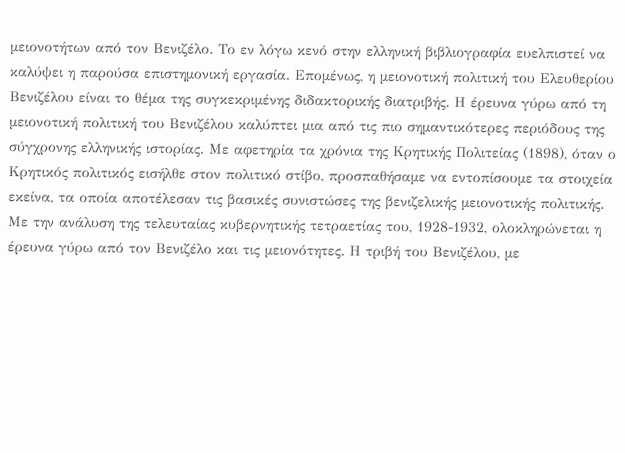μειονοτήτων από τον Βενιζέλο. Το εν λόγω κενό στην ελληνική βιβλιογραφία ευελπιστεί να καλύψει η παρούσα επιστημονική εργασία. Επομένως, η μειονοτική πολιτική του Ελευθερίου Βενιζέλου είναι το θέμα της συγκεκριμένης διδακτορικής διατριβής. Η έρευνα γύρω από τη μειονοτική πολιτική του Βενιζέλου καλύπτει μια από τις πιο σημαντικότερες περιόδους της σύγχρονης ελληνικής ιστορίας. Με αφετηρία τα χρόνια της Κρητικής Πολιτείας (1898), όταν ο Κρητικός πολιτικός εισήλθε στον πολιτικό στίβο, προσπαθήσαμε να εντοπίσουμε τα στοιχεία εκείνα, τα οποία αποτέλεσαν τις βασικές συνιστώσες της βενιζελικής μειονοτικής πολιτικής. Με την ανάλυση της τελευταίας κυβερνητικής τετραετίας του, 1928-1932, ολοκληρώνεται η έρευνα γύρω από τον Βενιζέλο και τις μειονότητες. Η τριβή του Βενιζέλου, με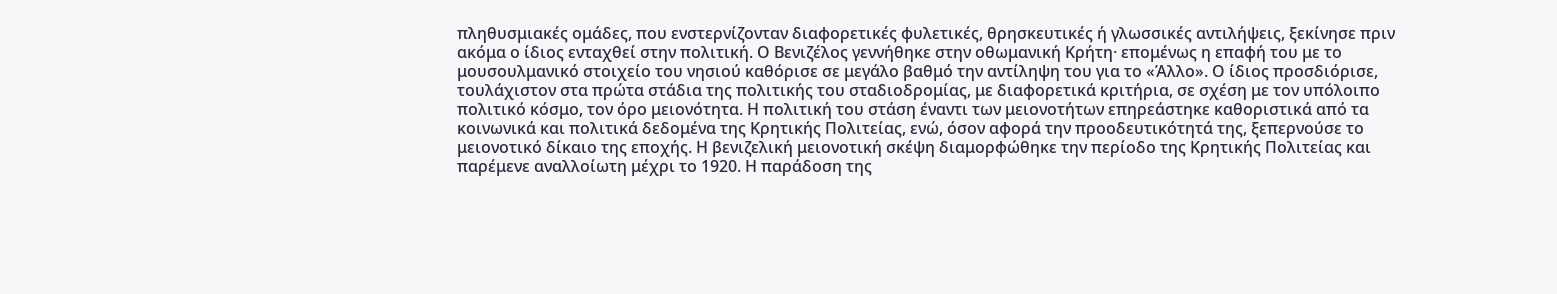πληθυσμιακές ομάδες, που ενστερνίζονταν διαφορετικές φυλετικές, θρησκευτικές ή γλωσσικές αντιλήψεις, ξεκίνησε πριν ακόμα ο ίδιος ενταχθεί στην πολιτική. Ο Βενιζέλος γεννήθηκε στην οθωμανική Κρήτη· επομένως η επαφή του με το μουσουλμανικό στοιχείο του νησιού καθόρισε σε μεγάλο βαθμό την αντίληψη του για το «Άλλο». Ο ίδιος προσδιόρισε, τουλάχιστον στα πρώτα στάδια της πολιτικής του σταδιοδρομίας, με διαφορετικά κριτήρια, σε σχέση με τον υπόλοιπο πολιτικό κόσμο, τον όρο μειονότητα. Η πολιτική του στάση έναντι των μειονοτήτων επηρεάστηκε καθοριστικά από τα κοινωνικά και πολιτικά δεδομένα της Κρητικής Πολιτείας, ενώ, όσον αφορά την προοδευτικότητά της, ξεπερνούσε το μειονοτικό δίκαιο της εποχής. Η βενιζελική μειονοτική σκέψη διαμορφώθηκε την περίοδο της Κρητικής Πολιτείας και παρέμενε αναλλοίωτη μέχρι το 1920. Η παράδοση της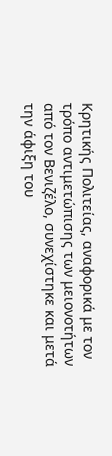Κρητικής Πολιτείας, αναφορικά με τον τρόπο αντιμετώπισης των μειονοτήτων από τον Βενιζέλο, συνεχίστηκε και μετά την άφιξη του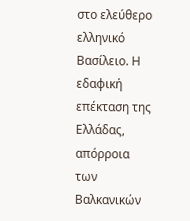στο ελεύθερο ελληνικό Βασίλειο. Η εδαφική επέκταση της Ελλάδας, απόρροια των Βαλκανικών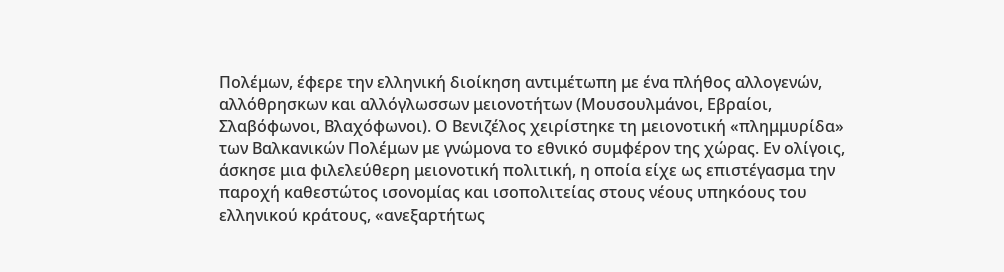Πολέμων, έφερε την ελληνική διοίκηση αντιμέτωπη με ένα πλήθος αλλογενών, αλλόθρησκων και αλλόγλωσσων μειονοτήτων (Μουσουλμάνοι, Εβραίοι, Σλαβόφωνοι, Βλαχόφωνοι). Ο Βενιζέλος χειρίστηκε τη μειονοτική «πλημμυρίδα» των Βαλκανικών Πολέμων με γνώμονα το εθνικό συμφέρον της χώρας. Εν ολίγοις, άσκησε μια φιλελεύθερη μειονοτική πολιτική, η οποία είχε ως επιστέγασμα την παροχή καθεστώτος ισονομίας και ισοπολιτείας στους νέους υπηκόους του ελληνικού κράτους, «ανεξαρτήτως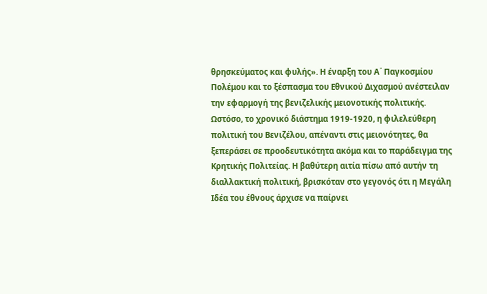θρησκεύματος και φυλής». Η έναρξη του Α΄ Παγκοσμίου Πολέμου και το ξέσπασμα του Εθνικού Διχασμού ανέστειλαν την εφαρμογή της βενιζελικής μειονοτικής πολιτικής. Ωστόσο, το χρονικό διάστημα 1919-1920, η φιλελεύθερη πολιτική του Βενιζέλου, απέναντι στις μειονότητες, θα ξεπεράσει σε προοδευτικότητα ακόμα και το παράδειγμα της Κρητικής Πολιτείας. Η βαθύτερη αιτία πίσω από αυτήν τη διαλλακτική πολιτική, βρισκόταν στο γεγονός ότι η Μεγάλη Ιδέα του έθνους άρχισε να παίρνει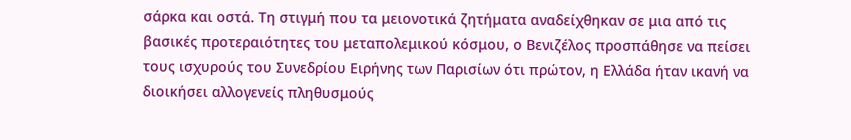σάρκα και οστά. Τη στιγμή που τα μειονοτικά ζητήματα αναδείχθηκαν σε μια από τις βασικές προτεραιότητες του μεταπολεμικού κόσμου, ο Βενιζέλος προσπάθησε να πείσει τους ισχυρούς του Συνεδρίου Ειρήνης των Παρισίων ότι πρώτον, η Ελλάδα ήταν ικανή να διοικήσει αλλογενείς πληθυσμούς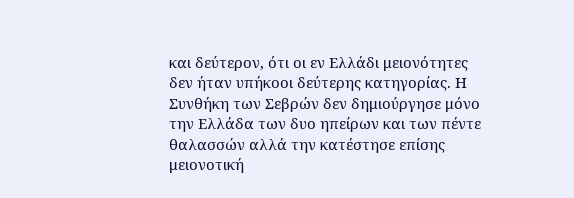και δεύτερον, ότι οι εν Ελλάδι μειονότητες δεν ήταν υπήκοοι δεύτερης κατηγορίας. Η Συνθήκη των Σεβρών δεν δημιούργησε μόνο την Ελλάδα των δυο ηπείρων και των πέντε θαλασσών αλλά την κατέστησε επίσης μειονοτική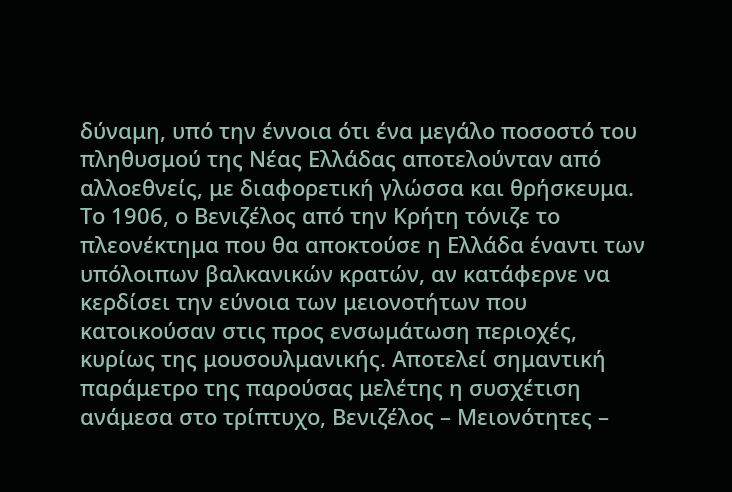δύναμη, υπό την έννοια ότι ένα μεγάλο ποσοστό του πληθυσμού της Νέας Ελλάδας αποτελούνταν από αλλοεθνείς, με διαφορετική γλώσσα και θρήσκευμα. Το 1906, ο Βενιζέλος από την Κρήτη τόνιζε το πλεονέκτημα που θα αποκτούσε η Ελλάδα έναντι των υπόλοιπων βαλκανικών κρατών, αν κατάφερνε να κερδίσει την εύνοια των μειονοτήτων που κατοικούσαν στις προς ενσωμάτωση περιοχές, κυρίως της μουσουλμανικής. Αποτελεί σημαντική παράμετρο της παρούσας μελέτης η συσχέτιση ανάμεσα στο τρίπτυχο, Βενιζέλος – Μειονότητες –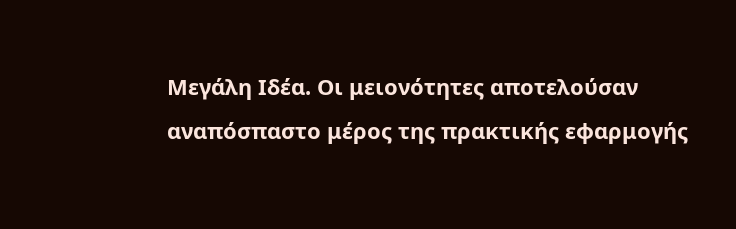Μεγάλη Ιδέα. Οι μειονότητες αποτελούσαν αναπόσπαστο μέρος της πρακτικής εφαρμογής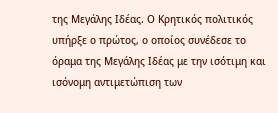της Μεγάλης Ιδέας. Ο Κρητικός πολιτικός υπήρξε ο πρώτος, ο οποίος συνέδεσε το όραμα της Μεγάλης Ιδέας με την ισότιμη και ισόνομη αντιμετώπιση των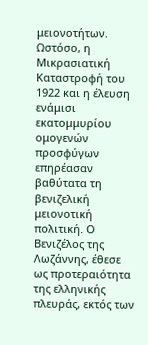μειονοτήτων. Ωστόσο, η Μικρασιατική Καταστροφή του 1922 και η έλευση ενάμισι εκατομμυρίου ομογενών προσφύγων επηρέασαν βαθύτατα τη βενιζελική μειονοτική πολιτική. Ο Βενιζέλος της Λωζάννης, έθεσε ως προτεραιότητα της ελληνικής πλευράς, εκτός των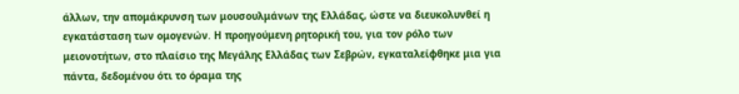άλλων, την απομάκρυνση των μουσουλμάνων της Ελλάδας, ώστε να διευκολυνθεί η εγκατάσταση των ομογενών. Η προηγούμενη ρητορική του, για τον ρόλο των μειονοτήτων, στο πλαίσιο της Μεγάλης Ελλάδας των Σεβρών, εγκαταλείφθηκε μια για πάντα, δεδομένου ότι το όραμα της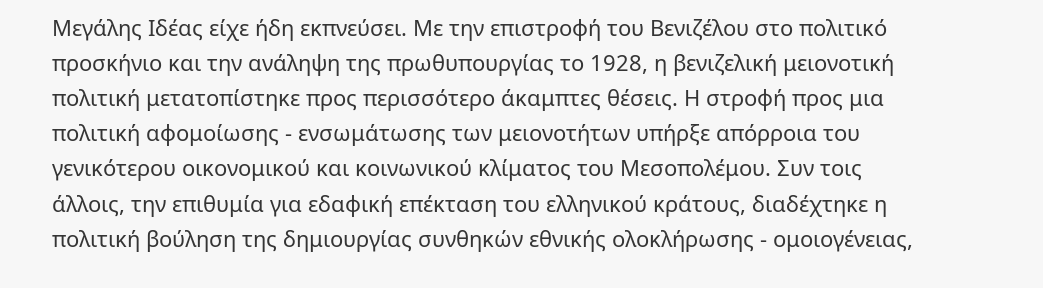Μεγάλης Ιδέας είχε ήδη εκπνεύσει. Με την επιστροφή του Βενιζέλου στο πολιτικό προσκήνιο και την ανάληψη της πρωθυπουργίας το 1928, η βενιζελική μειονοτική πολιτική μετατοπίστηκε προς περισσότερο άκαμπτες θέσεις. Η στροφή προς μια πολιτική αφομοίωσης - ενσωμάτωσης των μειονοτήτων υπήρξε απόρροια του γενικότερου οικονομικού και κοινωνικού κλίματος του Μεσοπολέμου. Συν τοις άλλοις, την επιθυμία για εδαφική επέκταση του ελληνικού κράτους, διαδέχτηκε η πολιτική βούληση της δημιουργίας συνθηκών εθνικής ολοκλήρωσης - ομοιογένειας,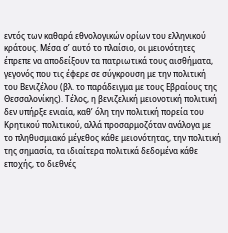εντός των καθαρά εθνολογικών ορίων του ελληνικού κράτους. Μέσα σ’ αυτό το πλαίσιο, οι μειονότητες έπρεπε να αποδείξουν τα πατριωτικά τους αισθήματα, γεγονός που τις έφερε σε σύγκρουση με την πολιτική του Βενιζέλου (βλ. το παράδειγμα με τους Εβραίους της Θεσσαλονίκης). Τέλος, η βενιζελική μειονοτική πολιτική δεν υπήρξε ενιαία, καθ’ όλη την πολιτική πορεία του Κρητικού πολιτικού, αλλά προσαρμοζόταν ανάλογα με το πληθυσμιακό μέγεθος κάθε μειονότητας, την πολιτική της σημασία, τα ιδιαίτερα πολιτικά δεδομένα κάθε εποχής, το διεθνές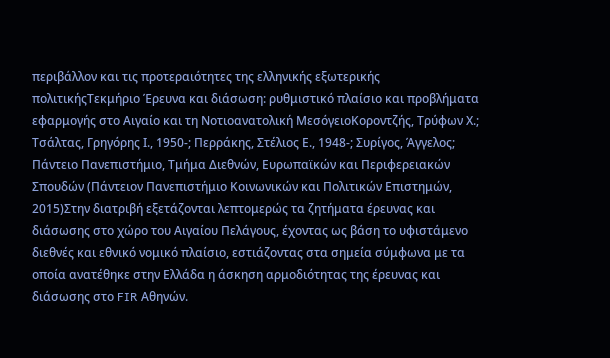περιβάλλον και τις προτεραιότητες της ελληνικής εξωτερικής πολιτικήςΤεκμήριο Έρευνα και διάσωση: ρυθμιστικό πλαίσιο και προβλήματα εφαρμογής στο Αιγαίο και τη Νοτιοανατολική ΜεσόγειοΚοροντζής, Τρύφων Χ.; Τσάλτας, Γρηγόρης Ι., 1950-; Περράκης, Στέλιος Ε., 1948-; Συρίγος, Άγγελος; Πάντειο Πανεπιστήμιο, Τμήμα Διεθνών, Ευρωπαϊκών και Περιφερειακών Σπουδών (Πάντειον Πανεπιστήμιο Κοινωνικών και Πολιτικών Επιστημών, 2015)Στην διατριβή εξετάζονται λεπτομερώς τα ζητήματα έρευνας και διάσωσης στο χώρο του Αιγαίου Πελάγους, έχοντας ως βάση το υφιστάμενο διεθνές και εθνικό νομικό πλαίσιο, εστιάζοντας στα σημεία σύμφωνα με τα οποία ανατέθηκε στην Ελλάδα η άσκηση αρμοδιότητας της έρευνας και διάσωσης στο FIR Αθηνών.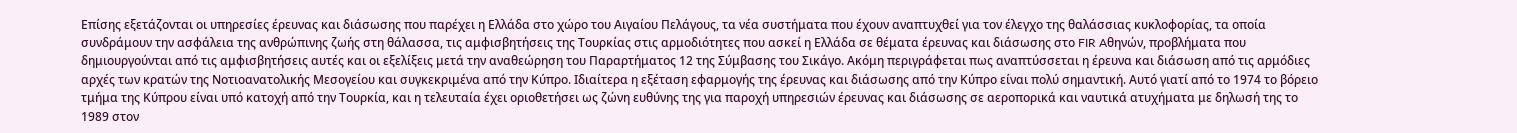Επίσης εξετάζονται οι υπηρεσίες έρευνας και διάσωσης που παρέχει η Ελλάδα στο χώρο του Αιγαίου Πελάγους, τα νέα συστήματα που έχουν αναπτυχθεί για τον έλεγχο της θαλάσσιας κυκλοφορίας, τα οποία συνδράμουν την ασφάλεια της ανθρώπινης ζωής στη θάλασσα, τις αμφισβητήσεις της Τουρκίας στις αρμοδιότητες που ασκεί η Ελλάδα σε θέματα έρευνας και διάσωσης στο FIR Aθηνών, προβλήματα που δημιουργούνται από τις αμφισβητήσεις αυτές και οι εξελίξεις μετά την αναθεώρηση του Παραρτήματος 12 της Σύμβασης του Σικάγο. Ακόμη περιγράφεται πως αναπτύσσεται η έρευνα και διάσωση από τις αρμόδιες αρχές των κρατών της Νοτιοανατολικής Μεσογείου και συγκεκριμένα από την Κύπρο. Ιδιαίτερα η εξέταση εφαρμογής της έρευνας και διάσωσης από την Κύπρο είναι πολύ σημαντική. Αυτό γιατί από το 1974 το βόρειο τμήμα της Κύπρου είναι υπό κατοχή από την Τουρκία, και η τελευταία έχει οριοθετήσει ως ζώνη ευθύνης της για παροχή υπηρεσιών έρευνας και διάσωσης σε αεροπορικά και ναυτικά ατυχήματα με δηλωσή της το 1989 στον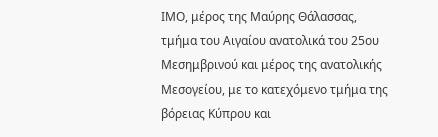ΙΜΟ, μέρος της Μαύρης Θάλασσας, τμήμα του Αιγαίου ανατολικά του 25ου Μεσημβρινού και μέρος της ανατολικής Μεσογείου, με το κατεχόμενο τμήμα της βόρειας Κύπρου και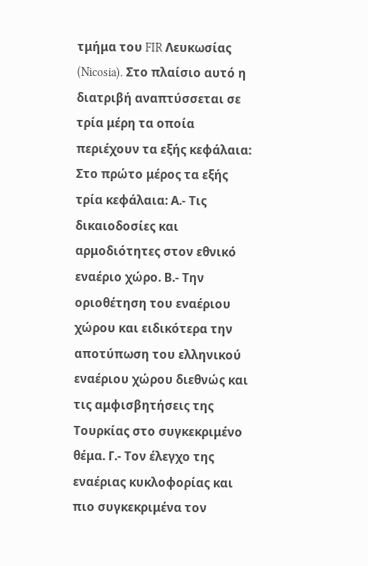τμήμα του FIR Λευκωσίας (Nicosia). Στο πλαίσιο αυτό η διατριβή αναπτύσσεται σε τρία μέρη τα οποία περιέχουν τα εξής κεφάλαια: Στο πρώτο μέρος τα εξής τρία κεφάλαια: Α.- Τις δικαιοδοσίες και αρμοδιότητες στον εθνικό εναέριο χώρο. Β.- Την οριοθέτηση του εναέριου χώρου και ειδικότερα την αποτύπωση του ελληνικού εναέριου χώρου διεθνώς και τις αμφισβητήσεις της Τουρκίας στο συγκεκριμένο θέμα. Γ.- Τον έλεγχο της εναέριας κυκλοφορίας και πιο συγκεκριμένα τον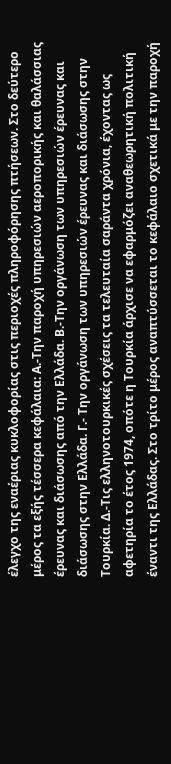έλεγχο της εναέριας κυκλοφορίας στις περιοχές πληροφόρησης πτήσεων. Στο δεύτερο μέρος τα εξής τέσσερα κεφάλαια: Α.-Την παροχή υπηρεσιών αεροπορικής και θαλάσσιας έρευνας και διάσωσης από την Ελλάδα. Β.-Την οργάνωση των υπηρεσιών έρευνας και διάσωσης στην Ελλάδα. Γ.- Την οργάνωση των υπηρεσιών έρευνας και διάσωσης στην Τουρκία. Δ.-Τις ελληνοτουρκικές σχέσεις τα τελευταία σαράντα χρόνια, έχοντας ως αφετηρία το έτος 1974, οπότε η Τουρκία άρχισε να εφαρμόζει αναθεωρητική πολιτική έναντι της Ελλάδας. Στο τρίτο μέρος αναπτύσσεται το κεφάλαιο σχετικά με την παροχή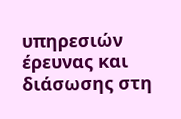υπηρεσιών έρευνας και διάσωσης στη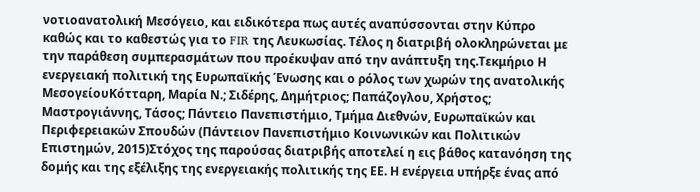νοτιοανατολική Μεσόγειο, και ειδικότερα πως αυτές αναπύσσονται στην Κύπρο καθώς και το καθεστώς για το FIR της Λευκωσίας. Τέλος η διατριβή ολοκληρώνεται με την παράθεση συμπερασμάτων που προέκυψαν από την ανάπτυξη της.Τεκμήριο Η ενεργειακή πολιτική της Ευρωπαϊκής Ένωσης και ο ρόλος των χωρών της ανατολικής ΜεσογείουΚότταρη, Μαρία Ν.; Σιδέρης, Δημήτριος; Παπάζογλου, Χρήστος; Μαστρογιάννης, Τάσος; Πάντειο Πανεπιστήμιο, Τμήμα Διεθνών, Ευρωπαϊκών και Περιφερειακών Σπουδών (Πάντειον Πανεπιστήμιο Κοινωνικών και Πολιτικών Επιστημών, 2015)Στόχος της παρούσας διατριβής αποτελεί η εις βάθος κατανόηση της δομής και της εξέλιξης της ενεργειακής πολιτικής της ΕΕ. Η ενέργεια υπήρξε ένας από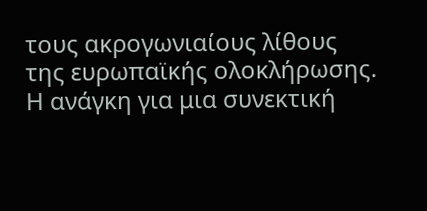τους ακρογωνιαίους λίθους της ευρωπαϊκής ολοκλήρωσης. Η ανάγκη για μια συνεκτική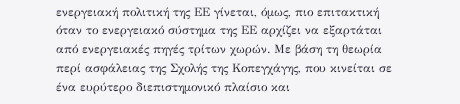ενεργειακή πολιτική της ΕΕ γίνεται, όμως, πιο επιτακτική όταν το ενεργειακό σύστημα της ΕΕ αρχίζει να εξαρτάται από ενεργειακές πηγές τρίτων χωρών. Με βάση τη θεωρία περί ασφάλειας της Σχολής της Κοπεγχάγης, που κινείται σε ένα ευρύτερο διεπιστημονικό πλαίσιο και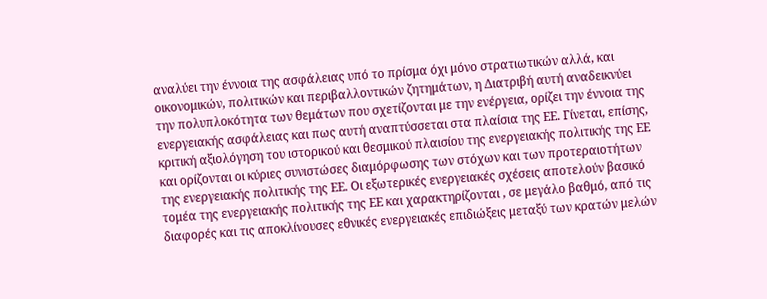αναλύει την έννοια της ασφάλειας υπό το πρίσμα όχι μόνο στρατιωτικών αλλά, και οικονομικών, πολιτικών και περιβαλλοντικών ζητημάτων, η Διατριβή αυτή αναδεικνύει την πολυπλοκότητα των θεμάτων που σχετίζονται με την ενέργεια, ορίζει την έννοια της ενεργειακής ασφάλειας και πως αυτή αναπτύσσεται στα πλαίσια της ΕΕ. Γίνεται, επίσης, κριτική αξιολόγηση του ιστορικού και θεσμικού πλαισίου της ενεργειακής πολιτικής της ΕΕ και ορίζονται οι κύριες συνιστώσες διαμόρφωσης των στόχων και των προτεραιοτήτων της ενεργειακής πολιτικής της ΕΕ. Οι εξωτερικές ενεργειακές σχέσεις αποτελούν βασικό τομέα της ενεργειακής πολιτικής της ΕΕ και χαρακτηρίζονται , σε μεγάλο βαθμό, από τις διαφορές και τις αποκλίνουσες εθνικές ενεργειακές επιδιώξεις μεταξύ των κρατών μελών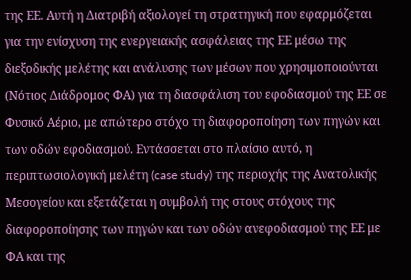της ΕΕ. Αυτή η Διατριβή αξιολογεί τη στρατηγική που εφαρμόζεται για την ενίσχυση της ενεργειακής ασφάλειας της ΕΕ μέσω της διεξοδικής μελέτης και ανάλυσης των μέσων που χρησιμοποιούνται (Νότιος Διάδρομος ΦΑ) για τη διασφάλιση του εφοδιασμού της ΕΕ σε Φυσικό Αέριο, με απώτερο στόχο τη διαφοροποίηση των πηγών και των οδών εφοδιασμού. Εντάσσεται στο πλαίσιο αυτό, η περιπτωσιολογική μελέτη (case study) της περιοχής της Ανατολικής Μεσογείου και εξετάζεται η συμβολή της στους στόχους της διαφοροποίησης των πηγών και των οδών ανεφοδιασμού της ΕΕ με ΦΑ και της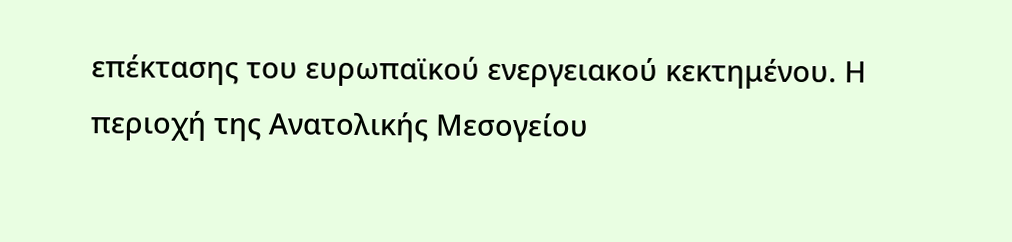επέκτασης του ευρωπαϊκού ενεργειακού κεκτημένου. Η περιοχή της Ανατολικής Μεσογείου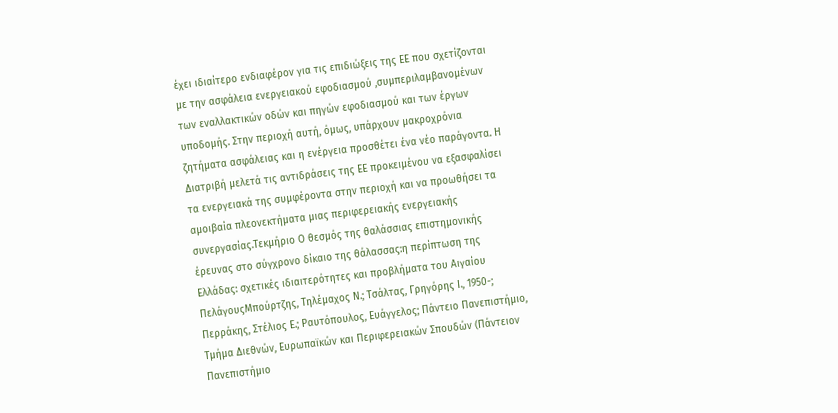έχει ιδιαίτερο ενδιαφέρον για τις επιδιώξεις της ΕΕ που σχετίζονται με την ασφάλεια ενεργειακού εφοδιασμού ,συμπεριλαμβανομένων των εναλλακτικών οδών και πηγών εφοδιασμού και των έργων υποδομής. Στην περιοχή αυτή, όμως, υπάρχουν μακροχρόνια ζητήματα ασφάλειας και η ενέργεια προσθέτει ένα νέο παράγοντα. Η Διατριβή μελετά τις αντιδράσεις της ΕΕ προκειμένου να εξασφαλίσει τα ενεργειακά της συμφέροντα στην περιοχή και να προωθήσει τα αμοιβαία πλεονεκτήματα μιας περιφερειακής ενεργειακής συνεργασίας.Τεκμήριο Ο θεσμός της θαλάσσιας επιστημονικής έρευνας στο σύγχρονο δίκαιο της θάλασσας:η περίπτωση της Ελλάδας: σχετικές ιδιαιτερότητες και προβλήματα του Αιγαίου ΠελάγουςΜπούρτζης, Τηλέμαχος Ν.; Τσάλτας, Γρηγόρης Ι., 1950-; Περράκης, Στέλιος Ε.; Ραυτόπουλος, Ευάγγελος; Πάντειο Πανεπιστήμιο, Τμήμα Διεθνών, Ευρωπαϊκών και Περιφερειακών Σπουδών (Πάντειον Πανεπιστήμιο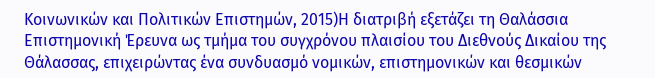Κοινωνικών και Πολιτικών Επιστημών, 2015)Η διατριβή εξετάζει τη Θαλάσσια Επιστημονική Έρευνα ως τμήμα του συγχρόνου πλαισίου του Διεθνούς Δικαίου της Θάλασσας, επιχειρώντας ένα συνδυασμό νομικών, επιστημονικών και θεσμικών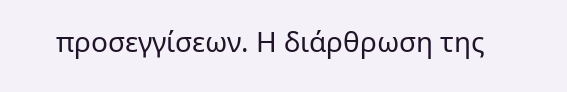προσεγγίσεων. Η διάρθρωση της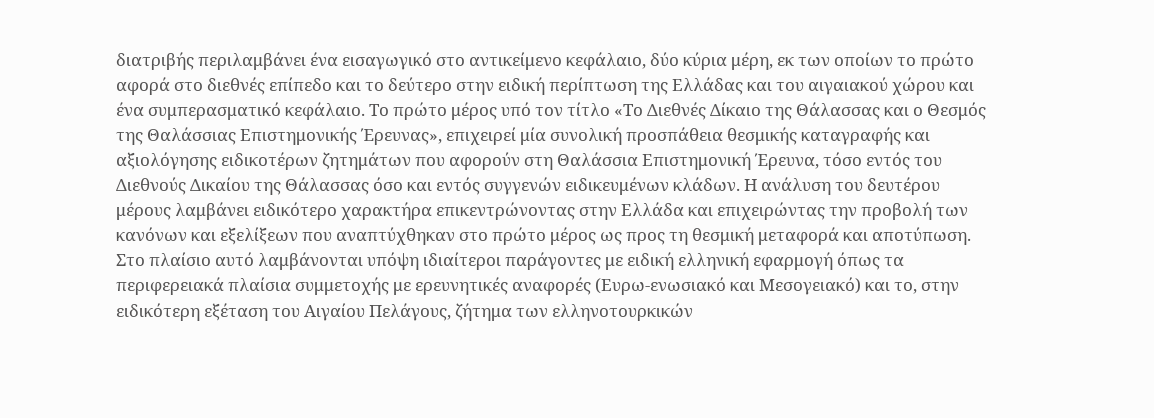διατριβής περιλαμβάνει ένα εισαγωγικό στο αντικείμενο κεφάλαιο, δύο κύρια μέρη, εκ των οποίων το πρώτο αφορά στο διεθνές επίπεδο και το δεύτερο στην ειδική περίπτωση της Ελλάδας και του αιγαιακού χώρου και ένα συμπερασματικό κεφάλαιο. Το πρώτο μέρος υπό τον τίτλο «Το Διεθνές Δίκαιο της Θάλασσας και ο Θεσμός της Θαλάσσιας Επιστημονικής Έρευνας», επιχειρεί μία συνολική προσπάθεια θεσμικής καταγραφής και αξιολόγησης ειδικοτέρων ζητημάτων που αφορούν στη Θαλάσσια Επιστημονική Έρευνα, τόσο εντός του Διεθνούς Δικαίου της Θάλασσας όσο και εντός συγγενών ειδικευμένων κλάδων. Η ανάλυση του δευτέρου μέρους λαμβάνει ειδικότερο χαρακτήρα επικεντρώνοντας στην Ελλάδα και επιχειρώντας την προβολή των κανόνων και εξελίξεων που αναπτύχθηκαν στο πρώτο μέρος ως προς τη θεσμική μεταφορά και αποτύπωση. Στο πλαίσιο αυτό λαμβάνονται υπόψη ιδιαίτεροι παράγοντες με ειδική ελληνική εφαρμογή όπως τα περιφερειακά πλαίσια συμμετοχής με ερευνητικές αναφορές (Ευρω-ενωσιακό και Μεσογειακό) και το, στην ειδικότερη εξέταση του Αιγαίου Πελάγους, ζήτημα των ελληνοτουρκικών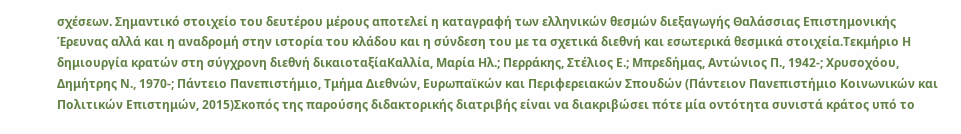σχέσεων. Σημαντικό στοιχείο του δευτέρου μέρους αποτελεί η καταγραφή των ελληνικών θεσμών διεξαγωγής Θαλάσσιας Επιστημονικής Έρευνας αλλά και η αναδρομή στην ιστορία του κλάδου και η σύνδεση του με τα σχετικά διεθνή και εσωτερικά θεσμικά στοιχεία.Τεκμήριο Η δημιουργία κρατών στη σύγχρονη διεθνή δικαιοταξίαΚαλλία, Μαρία Ηλ.; Περράκης, Στέλιος Ε.; Μπρεδήμας, Αντώνιος Π., 1942-; Χρυσοχόου, Δημήτρης Ν., 1970-; Πάντειο Πανεπιστήμιο, Τμήμα Διεθνών, Ευρωπαϊκών και Περιφερειακών Σπουδών (Πάντειον Πανεπιστήμιο Κοινωνικών και Πολιτικών Επιστημών, 2015)Σκοπός της παρούσης διδακτορικής διατριβής είναι να διακριβώσει πότε μία οντότητα συνιστά κράτος υπό το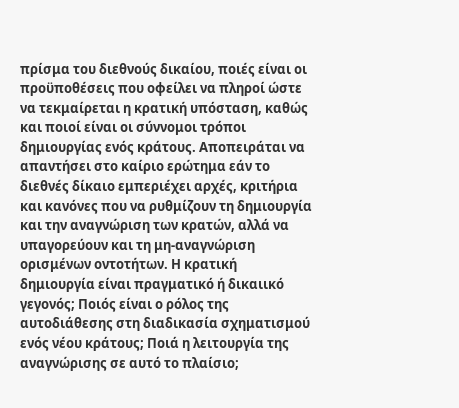πρίσμα του διεθνούς δικαίου, ποιές είναι οι προϋποθέσεις που οφείλει να πληροί ώστε να τεκμαίρεται η κρατική υπόσταση, καθώς και ποιοί είναι οι σύννομοι τρόποι δημιουργίας ενός κράτους. Αποπειράται να απαντήσει στο καίριο ερώτημα εάν το διεθνές δίκαιο εμπεριέχει αρχές, κριτήρια και κανόνες που να ρυθμίζουν τη δημιουργία και την αναγνώριση των κρατών, αλλά να υπαγορεύουν και τη μη-αναγνώριση ορισμένων οντοτήτων. Η κρατική δημιουργία είναι πραγματικό ή δικαιικό γεγονός; Ποιός είναι ο ρόλος της αυτοδιάθεσης στη διαδικασία σχηματισμού ενός νέου κράτους; Ποιά η λειτουργία της αναγνώρισης σε αυτό το πλαίσιο;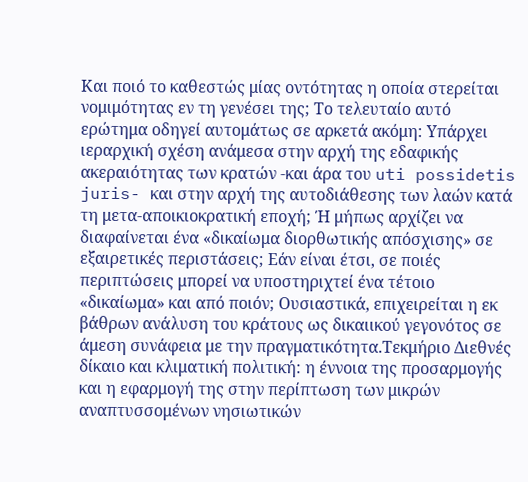Και ποιό το καθεστώς μίας οντότητας η οποία στερείται νομιμότητας εν τη γενέσει της; Το τελευταίο αυτό ερώτημα οδηγεί αυτομάτως σε αρκετά ακόμη: Υπάρχει ιεραρχική σχέση ανάμεσα στην αρχή της εδαφικής ακεραιότητας των κρατών -και άρα του uti possidetis juris- και στην αρχή της αυτοδιάθεσης των λαών κατά τη μετα-αποικιοκρατική εποχή; Ή μήπως αρχίζει να διαφαίνεται ένα «δικαίωμα διορθωτικής απόσχισης» σε εξαιρετικές περιστάσεις; Εάν είναι έτσι, σε ποιές περιπτώσεις μπορεί να υποστηριχτεί ένα τέτοιο «δικαίωμα» και από ποιόν; Ουσιαστικά, επιχειρείται η εκ βάθρων ανάλυση του κράτους ως δικαιικού γεγονότος σε άμεση συνάφεια με την πραγματικότητα.Τεκμήριο Διεθνές δίκαιο και κλιματική πολιτική: η έννοια της προσαρμογής και η εφαρμογή της στην περίπτωση των μικρών αναπτυσσομένων νησιωτικών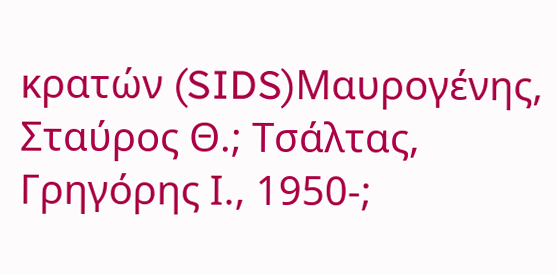κρατών (SIDS)Μαυρογένης, Σταύρος Θ.; Τσάλτας, Γρηγόρης Ι., 1950-;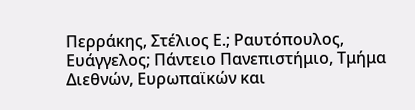Περράκης, Στέλιος Ε.; Ραυτόπουλος, Ευάγγελος; Πάντειο Πανεπιστήμιο, Τμήμα Διεθνών, Ευρωπαϊκών και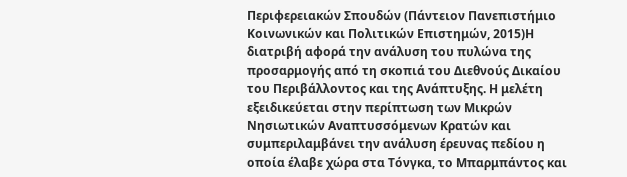Περιφερειακών Σπουδών (Πάντειον Πανεπιστήμιο Κοινωνικών και Πολιτικών Επιστημών, 2015)Η διατριβή αφορά την ανάλυση του πυλώνα της προσαρμογής από τη σκοπιά του Διεθνούς Δικαίου του Περιβάλλοντος και της Ανάπτυξης. Η μελέτη εξειδικεύεται στην περίπτωση των Μικρών Νησιωτικών Αναπτυσσόμενων Κρατών και συμπεριλαμβάνει την ανάλυση έρευνας πεδίου η οποία έλαβε χώρα στα Τόνγκα, το Μπαρμπάντος και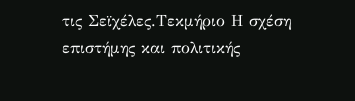τις Σεϊχέλες.Τεκμήριο Η σχέση επιστήμης και πολιτικής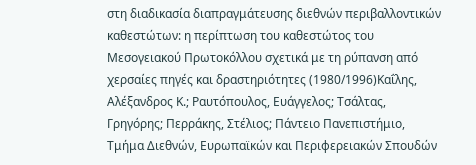στη διαδικασία διαπραγμάτευσης διεθνών περιβαλλοντικών καθεστώτων: η περίπτωση του καθεστώτος του Μεσογειακού Πρωτοκόλλου σχετικά με τη ρύπανση από χερσαίες πηγές και δραστηριότητες (1980/1996)Καΐλης, Αλέξανδρος Κ.; Ραυτόπουλος, Ευάγγελος; Τσάλτας, Γρηγόρης; Περράκης, Στέλιος; Πάντειο Πανεπιστήμιο, Τμήμα Διεθνών, Ευρωπαϊκών και Περιφερειακών Σπουδών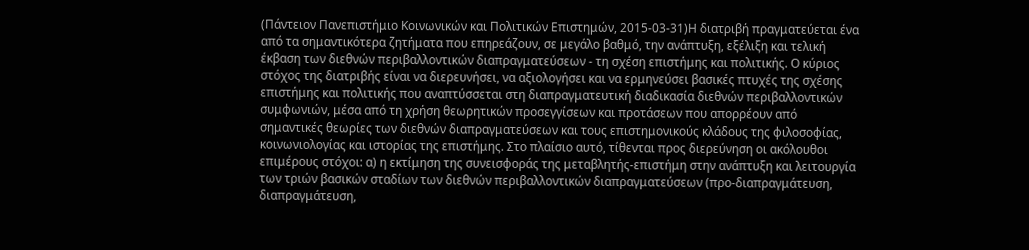(Πάντειον Πανεπιστήμιο Κοινωνικών και Πολιτικών Επιστημών, 2015-03-31)Η διατριβή πραγματεύεται ένα από τα σημαντικότερα ζητήματα που επηρεάζουν, σε μεγάλο βαθμό, την ανάπτυξη, εξέλιξη και τελική έκβαση των διεθνών περιβαλλοντικών διαπραγματεύσεων - τη σχέση επιστήμης και πολιτικής. Ο κύριος στόχος της διατριβής είναι να διερευνήσει, να αξιολογήσει και να ερμηνεύσει βασικές πτυχές της σχέσης επιστήμης και πολιτικής που αναπτύσσεται στη διαπραγματευτική διαδικασία διεθνών περιβαλλοντικών συμφωνιών, μέσα από τη χρήση θεωρητικών προσεγγίσεων και προτάσεων που απορρέουν από σημαντικές θεωρίες των διεθνών διαπραγματεύσεων και τους επιστημονικούς κλάδους της φιλοσοφίας, κοινωνιολογίας και ιστορίας της επιστήμης. Στο πλαίσιο αυτό, τίθενται προς διερεύνηση οι ακόλουθοι επιμέρους στόχοι: α) η εκτίμηση της συνεισφοράς της μεταβλητής-επιστήμη στην ανάπτυξη και λειτουργία των τριών βασικών σταδίων των διεθνών περιβαλλοντικών διαπραγματεύσεων (προ-διαπραγμάτευση, διαπραγμάτευση,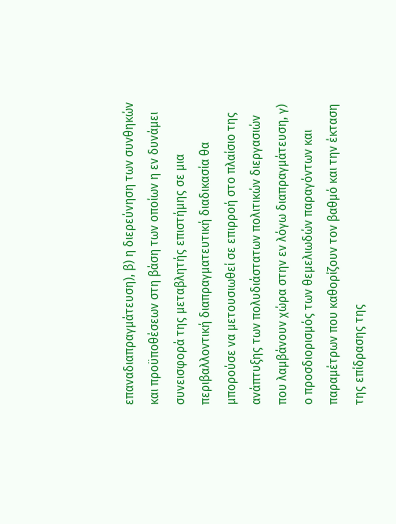επαναδιαπραγμάτευση), β) η διερεύνηση των συνθηκών και προϋποθέσεων στη βάση των οποίων η εν δυνάμει συνεισφορά της μεταβλητής επιστήμης σε μια περιβαλλοντική διαπραγματευτική διαδικασία θα μπορούσε να μετουσιωθεί σε επιρροή στο πλαίσιο της ανάπτυξης των πολυδιάστατων πολιτικών διεργασιών που λαμβάνουν χώρα στην εν λόγω διαπραγμάτευση, γ) ο προσδιορισμός των θεμελιωδών παραγόντων και παραμέτρων που καθορίζουν τον βαθμό και την έκταση της επίδρασης της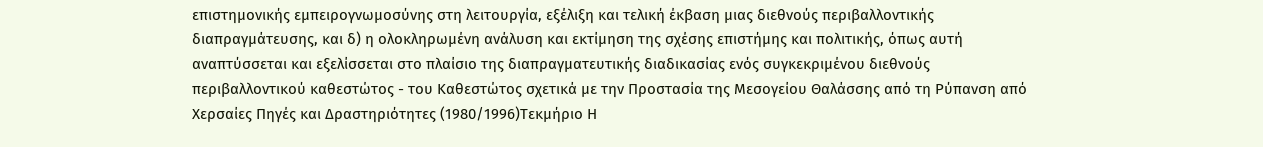επιστημονικής εμπειρογνωμοσύνης στη λειτουργία, εξέλιξη και τελική έκβαση μιας διεθνούς περιβαλλοντικής διαπραγμάτευσης, και δ) η ολοκληρωμένη ανάλυση και εκτίμηση της σχέσης επιστήμης και πολιτικής, όπως αυτή αναπτύσσεται και εξελίσσεται στο πλαίσιο της διαπραγματευτικής διαδικασίας ενός συγκεκριμένου διεθνούς περιβαλλοντικού καθεστώτος - του Καθεστώτος σχετικά με την Προστασία της Μεσογείου Θαλάσσης από τη Ρύπανση από Χερσαίες Πηγές και Δραστηριότητες (1980/1996)Τεκμήριο Η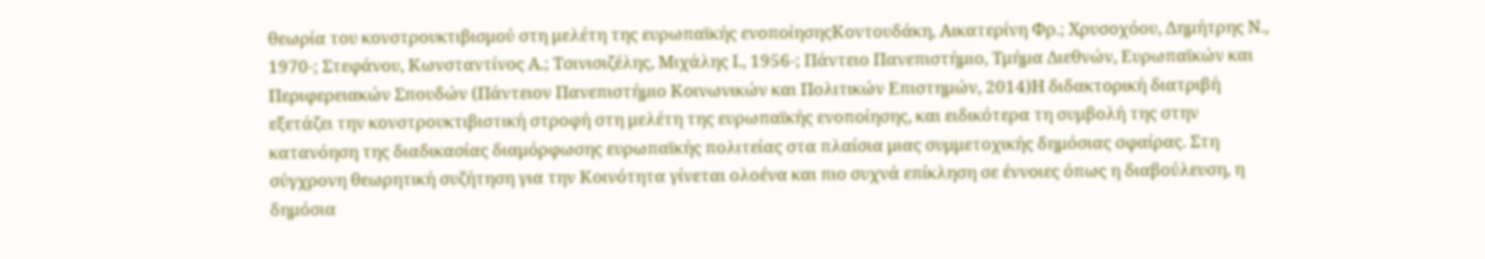θεωρία του κονστρουκτιβισμού στη μελέτη της ευρωπαϊκής ενοποίησηςΚοντουδάκη, Αικατερίνη Φρ.; Χρυσοχόου, Δημήτρης Ν., 1970-; Στεφάνου, Κωνσταντίνος Α.; Τσινισιζέλης, Μιχάλης Ι., 1956-; Πάντειο Πανεπιστήμιο, Τμήμα Διεθνών, Ευρωπαϊκών και Περιφερειακών Σπουδών (Πάντειον Πανεπιστήμιο Κοινωνικών και Πολιτικών Επιστημών, 2014)Η διδακτορική διατριβή εξετάζει την κονστρουκτιβιστική στροφή στη μελέτη της ευρωπαϊκής ενοποίησης, και ειδικότερα τη συμβολή της στην κατανόηση της διαδικασίας διαμόρφωσης ευρωπαϊκής πολιτείας στα πλαίσια μιας συμμετοχικής δημόσιας σφαίρας. Στη σύγχρονη θεωρητική συζήτηση για την Κοινότητα γίνεται ολοένα και πιο συχνά επίκληση σε έννοιες όπως η διαβούλευση, η δημόσια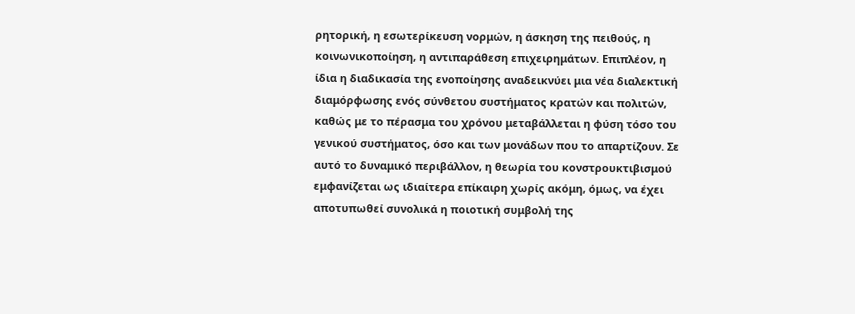ρητορική, η εσωτερίκευση νορμών, η άσκηση της πειθούς, η κοινωνικοποίηση, η αντιπαράθεση επιχειρημάτων. Επιπλέον, η ίδια η διαδικασία της ενοποίησης αναδεικνύει μια νέα διαλεκτική διαμόρφωσης ενός σύνθετου συστήματος κρατών και πολιτών, καθώς με το πέρασμα του χρόνου μεταβάλλεται η φύση τόσο του γενικού συστήματος, όσο και των μονάδων που το απαρτίζουν. Σε αυτό το δυναμικό περιβάλλον, η θεωρία του κονστρουκτιβισμού εμφανίζεται ως ιδιαίτερα επίκαιρη χωρίς ακόμη, όμως, να έχει αποτυπωθεί συνολικά η ποιοτική συμβολή της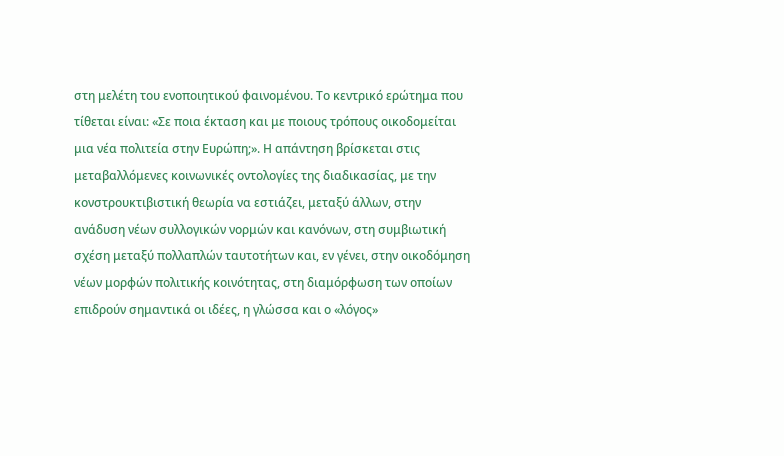στη μελέτη του ενοποιητικού φαινομένου. Το κεντρικό ερώτημα που τίθεται είναι: «Σε ποια έκταση και με ποιους τρόπους οικοδομείται μια νέα πολιτεία στην Ευρώπη;». Η απάντηση βρίσκεται στις μεταβαλλόμενες κοινωνικές οντολογίες της διαδικασίας, με την κονστρουκτιβιστική θεωρία να εστιάζει, μεταξύ άλλων, στην ανάδυση νέων συλλογικών νορμών και κανόνων, στη συμβιωτική σχέση μεταξύ πολλαπλών ταυτοτήτων και, εν γένει, στην οικοδόμηση νέων μορφών πολιτικής κοινότητας, στη διαμόρφωση των οποίων επιδρούν σημαντικά οι ιδέες, η γλώσσα και ο «λόγος»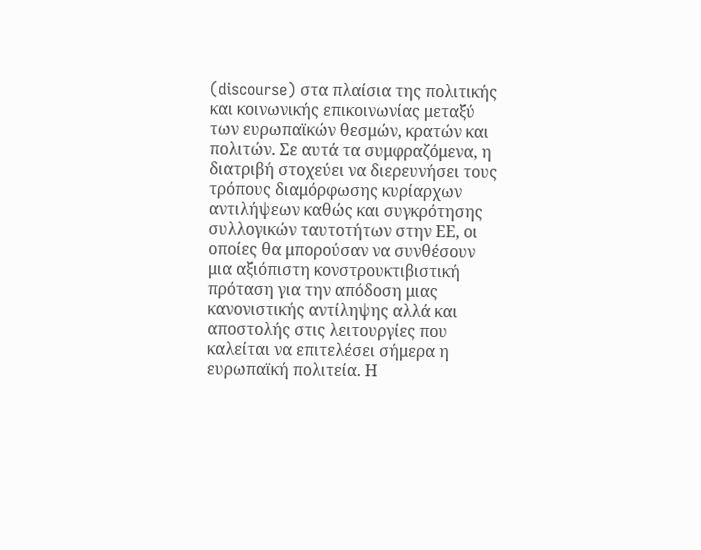(discourse) στα πλαίσια της πολιτικής και κοινωνικής επικοινωνίας μεταξύ των ευρωπαϊκών θεσμών, κρατών και πολιτών. Σε αυτά τα συμφραζόμενα, η διατριβή στοχεύει να διερευνήσει τους τρόπους διαμόρφωσης κυρίαρχων αντιλήψεων καθώς και συγκρότησης συλλογικών ταυτοτήτων στην ΕΕ, οι οποίες θα μπορούσαν να συνθέσουν μια αξιόπιστη κονστρουκτιβιστική πρόταση για την απόδοση μιας κανονιστικής αντίληψης αλλά και αποστολής στις λειτουργίες που καλείται να επιτελέσει σήμερα η ευρωπαϊκή πολιτεία. Η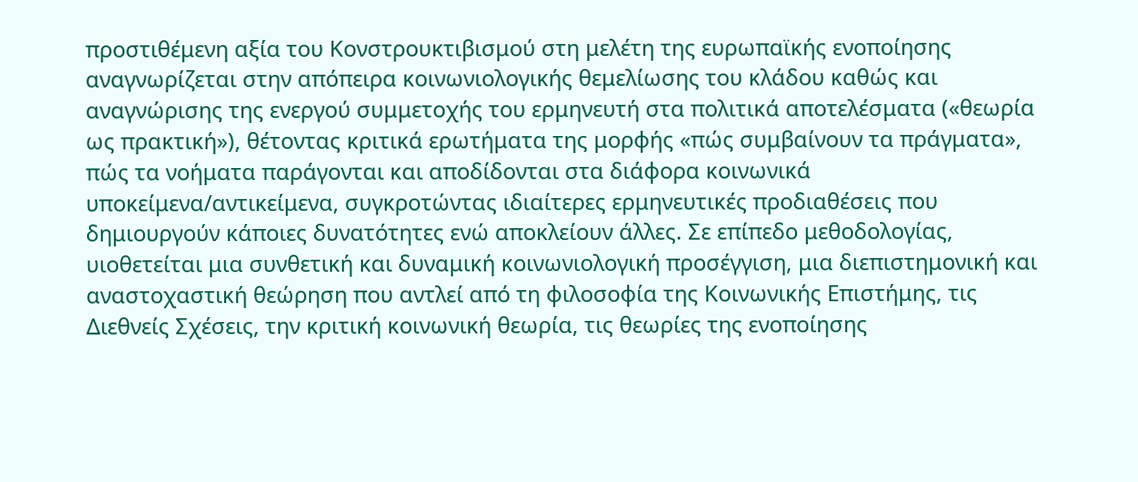προστιθέμενη αξία του Κονστρουκτιβισμού στη μελέτη της ευρωπαϊκής ενοποίησης αναγνωρίζεται στην απόπειρα κοινωνιολογικής θεμελίωσης του κλάδου καθώς και αναγνώρισης της ενεργού συμμετοχής του ερμηνευτή στα πολιτικά αποτελέσματα («θεωρία ως πρακτική»), θέτοντας κριτικά ερωτήματα της μορφής «πώς συμβαίνουν τα πράγματα», πώς τα νοήματα παράγονται και αποδίδονται στα διάφορα κοινωνικά υποκείμενα/αντικείμενα, συγκροτώντας ιδιαίτερες ερμηνευτικές προδιαθέσεις που δημιουργούν κάποιες δυνατότητες ενώ αποκλείουν άλλες. Σε επίπεδο μεθοδολογίας, υιοθετείται μια συνθετική και δυναμική κοινωνιολογική προσέγγιση, μια διεπιστημονική και αναστοχαστική θεώρηση που αντλεί από τη φιλοσοφία της Κοινωνικής Επιστήμης, τις Διεθνείς Σχέσεις, την κριτική κοινωνική θεωρία, τις θεωρίες της ενοποίησης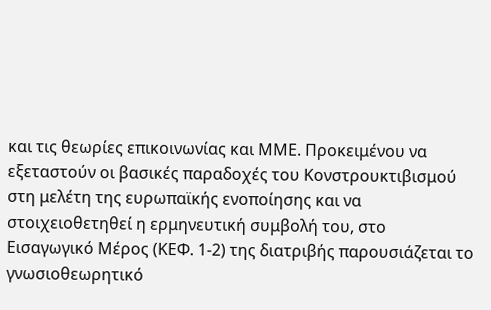και τις θεωρίες επικοινωνίας και ΜΜΕ. Προκειμένου να εξεταστούν οι βασικές παραδοχές του Κονστρουκτιβισμού στη μελέτη της ευρωπαϊκής ενοποίησης και να στοιχειοθετηθεί η ερμηνευτική συμβολή του, στο Εισαγωγικό Μέρος (ΚΕΦ. 1-2) της διατριβής παρουσιάζεται το γνωσιοθεωρητικό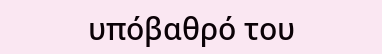υπόβαθρό του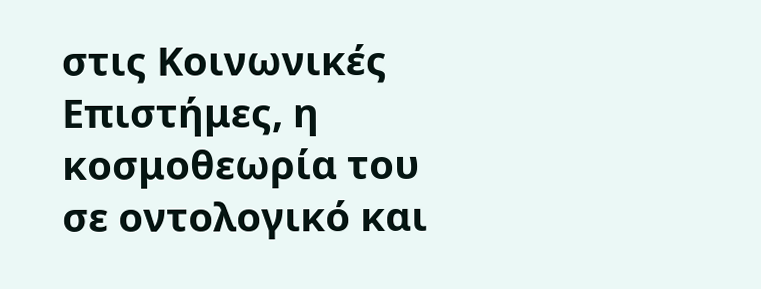στις Κοινωνικές Επιστήμες, η κοσμοθεωρία του σε οντολογικό και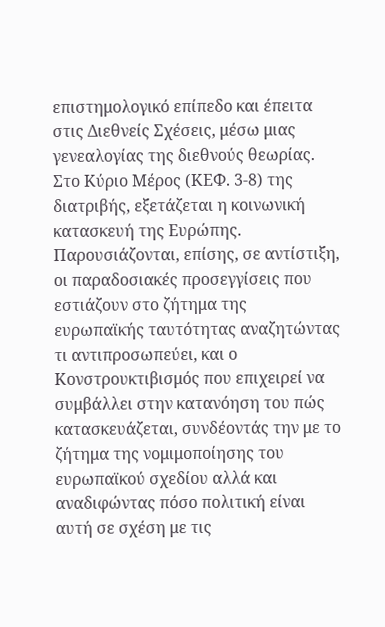επιστημολογικό επίπεδο και έπειτα στις Διεθνείς Σχέσεις, μέσω μιας γενεαλογίας της διεθνούς θεωρίας. Στο Κύριο Μέρος (ΚΕΦ. 3-8) της διατριβής, εξετάζεται η κοινωνική κατασκευή της Ευρώπης. Παρουσιάζονται, επίσης, σε αντίστιξη, οι παραδοσιακές προσεγγίσεις που εστιάζουν στο ζήτημα της ευρωπαϊκής ταυτότητας αναζητώντας τι αντιπροσωπεύει, και ο Κονστρουκτιβισμός που επιχειρεί να συμβάλλει στην κατανόηση του πώς κατασκευάζεται, συνδέοντάς την με το ζήτημα της νομιμοποίησης του ευρωπαϊκού σχεδίου αλλά και αναδιφώντας πόσο πολιτική είναι αυτή σε σχέση με τις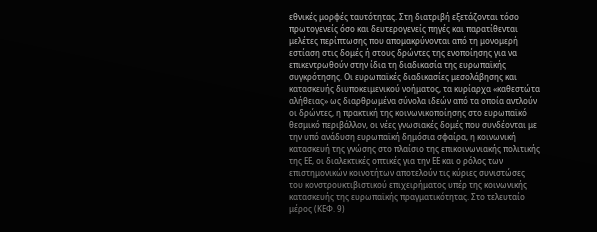εθνικές μορφές ταυτότητας. Στη διατριβή εξετάζονται τόσο πρωτογενείς όσο και δευτερογενείς πηγές και παρατίθενται μελέτες περίπτωσης που απομακρύνονται από τη μονομερή εστίαση στις δομές ή στους δρώντες της ενοποίησης για να επικεντρωθούν στην ίδια τη διαδικασία της ευρωπαϊκής συγκρότησης. Οι ευρωπαϊκές διαδικασίες μεσολάβησης και κατασκευής διυποκειμενικού νοήματος, τα κυρίαρχα «καθεστώτα αλήθειας» ως διαρθρωμένα σύνολα ιδεών από τα οποία αντλούν οι δρώντες, η πρακτική της κοινωνικοποίησης στο ευρωπαϊκό θεσμικό περιβάλλον, οι νέες γνωσιακές δομές που συνδέονται με την υπό ανάδυση ευρωπαϊκή δημόσια σφαίρα, η κοινωνική κατασκευή της γνώσης στο πλαίσιο της επικοινωνιακής πολιτικής της ΕΕ, οι διαλεκτικές οπτικές για την ΕΕ και ο ρόλος των επιστημονικών κοινοτήτων αποτελούν τις κύριες συνιστώσες του κονστρουκτιβιστικού επιχειρήματος υπέρ της κοινωνικής κατασκευής της ευρωπαϊκής πραγματικότητας. Στο τελευταίο μέρος (ΚΕΦ. 9)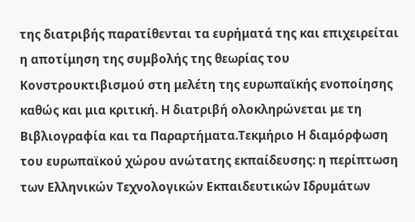της διατριβής παρατίθενται τα ευρήματά της και επιχειρείται η αποτίμηση της συμβολής της θεωρίας του Κονστρουκτιβισμού στη μελέτη της ευρωπαϊκής ενοποίησης καθώς και μια κριτική. Η διατριβή ολοκληρώνεται με τη Βιβλιογραφία και τα Παραρτήματα.Τεκμήριο Η διαμόρφωση του ευρωπαϊκού χώρου ανώτατης εκπαίδευσης: η περίπτωση των Ελληνικών Τεχνολογικών Εκπαιδευτικών Ιδρυμάτων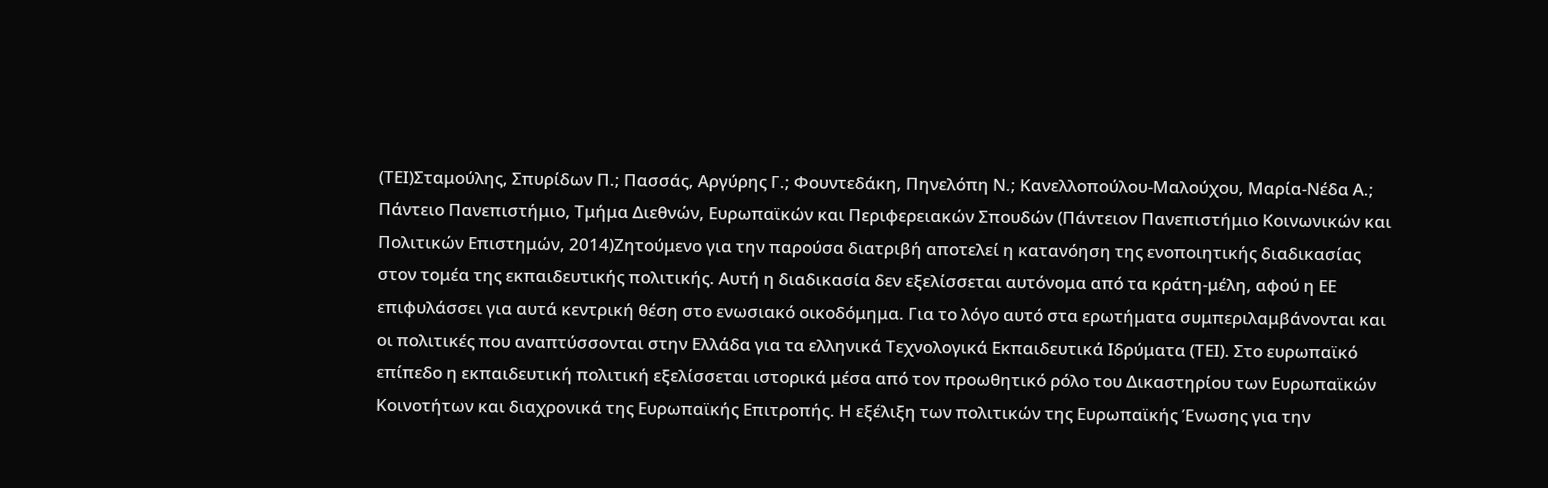(ΤΕΙ)Σταμούλης, Σπυρίδων Π.; Πασσάς, Αργύρης Γ.; Φουντεδάκη, Πηνελόπη Ν.; Κανελλοπούλου-Μαλούχου, Μαρία-Νέδα Α.; Πάντειο Πανεπιστήμιο, Τμήμα Διεθνών, Ευρωπαϊκών και Περιφερειακών Σπουδών (Πάντειον Πανεπιστήμιο Κοινωνικών και Πολιτικών Επιστημών, 2014)Ζητούμενο για την παρούσα διατριβή αποτελεί η κατανόηση της ενοποιητικής διαδικασίας στον τομέα της εκπαιδευτικής πολιτικής. Αυτή η διαδικασία δεν εξελίσσεται αυτόνομα από τα κράτη-μέλη, αφού η ΕΕ επιφυλάσσει για αυτά κεντρική θέση στο ενωσιακό οικοδόμημα. Για το λόγο αυτό στα ερωτήματα συμπεριλαμβάνονται και οι πολιτικές που αναπτύσσονται στην Ελλάδα για τα ελληνικά Τεχνολογικά Εκπαιδευτικά Ιδρύματα (ΤΕΙ). Στο ευρωπαϊκό επίπεδο η εκπαιδευτική πολιτική εξελίσσεται ιστορικά μέσα από τον προωθητικό ρόλο του Δικαστηρίου των Ευρωπαϊκών Κοινοτήτων και διαχρονικά της Ευρωπαϊκής Επιτροπής. Η εξέλιξη των πολιτικών της Ευρωπαϊκής Ένωσης για την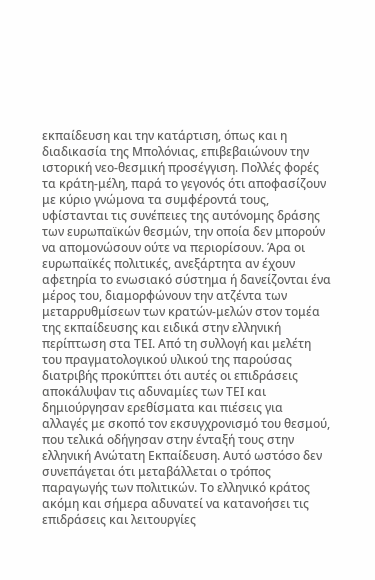εκπαίδευση και την κατάρτιση, όπως και η διαδικασία της Μπολόνιας, επιβεβαιώνουν την ιστορική νεο-θεσμική προσέγγιση. Πολλές φορές τα κράτη-μέλη, παρά το γεγονός ότι αποφασίζουν με κύριο γνώμονα τα συμφέροντά τους, υφίστανται τις συνέπειες της αυτόνομης δράσης των ευρωπαϊκών θεσμών, την οποία δεν μπορούν να απομονώσουν ούτε να περιορίσουν. Άρα οι ευρωπαϊκές πολιτικές, ανεξάρτητα αν έχουν αφετηρία το ενωσιακό σύστημα ή δανείζονται ένα μέρος του, διαμορφώνουν την ατζέντα των μεταρρυθμίσεων των κρατών-μελών στον τομέα της εκπαίδευσης και ειδικά στην ελληνική περίπτωση στα ΤΕΙ. Από τη συλλογή και μελέτη του πραγματολογικού υλικού της παρούσας διατριβής προκύπτει ότι αυτές οι επιδράσεις αποκάλυψαν τις αδυναμίες των ΤΕΙ και δημιούργησαν ερεθίσματα και πιέσεις για αλλαγές με σκοπό τον εκσυγχρονισμό του θεσμού, που τελικά οδήγησαν στην ένταξή τους στην ελληνική Ανώτατη Εκπαίδευση. Αυτό ωστόσο δεν συνεπάγεται ότι μεταβάλλεται ο τρόπος παραγωγής των πολιτικών. Το ελληνικό κράτος ακόμη και σήμερα αδυνατεί να κατανοήσει τις επιδράσεις και λειτουργίες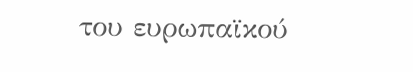του ευρωπαϊκού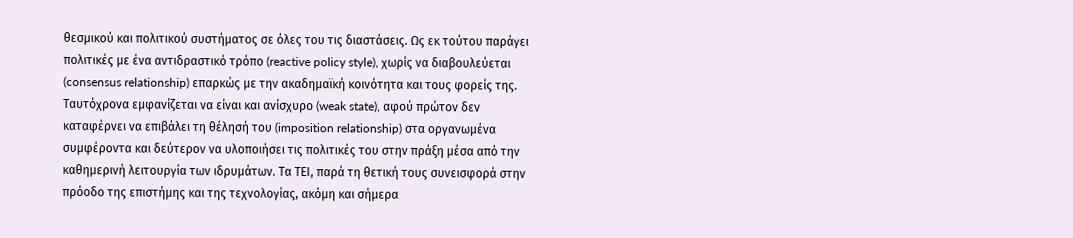θεσμικού και πολιτικού συστήματος σε όλες του τις διαστάσεις. Ως εκ τούτου παράγει πολιτικές με ένα αντιδραστικό τρόπο (reactive policy style), χωρίς να διαβουλεύεται (consensus relationship) επαρκώς με την ακαδημαϊκή κοινότητα και τους φορείς της. Ταυτόχρονα εμφανίζεται να είναι και ανίσχυρο (weak state), αφού πρώτον δεν καταφέρνει να επιβάλει τη θέλησή του (imposition relationship) στα οργανωμένα συμφέροντα και δεύτερον να υλοποιήσει τις πολιτικές του στην πράξη μέσα από την καθημερινή λειτουργία των ιδρυμάτων. Τα ΤΕΙ, παρά τη θετική τους συνεισφορά στην πρόοδο της επιστήμης και της τεχνολογίας, ακόμη και σήμερα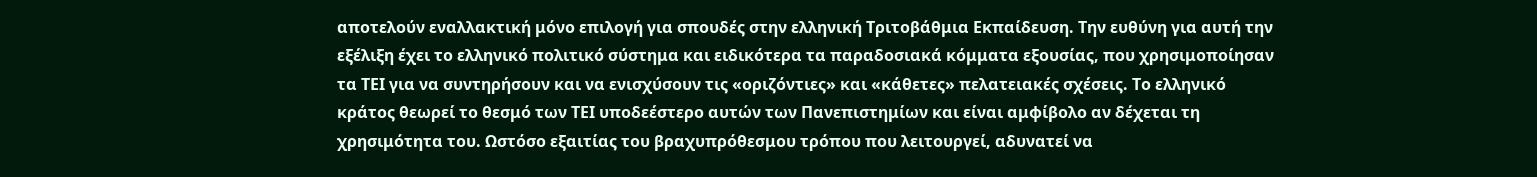αποτελούν εναλλακτική μόνο επιλογή για σπουδές στην ελληνική Τριτοβάθμια Εκπαίδευση. Την ευθύνη για αυτή την εξέλιξη έχει το ελληνικό πολιτικό σύστημα και ειδικότερα τα παραδοσιακά κόμματα εξουσίας, που χρησιμοποίησαν τα ΤΕΙ για να συντηρήσουν και να ενισχύσουν τις «οριζόντιες» και «κάθετες» πελατειακές σχέσεις. Το ελληνικό κράτος θεωρεί το θεσμό των ΤΕΙ υποδεέστερο αυτών των Πανεπιστημίων και είναι αμφίβολο αν δέχεται τη χρησιμότητα του. Ωστόσο εξαιτίας του βραχυπρόθεσμου τρόπου που λειτουργεί, αδυνατεί να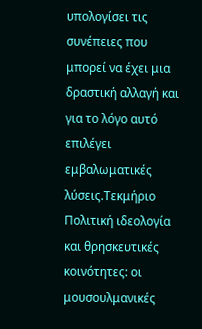υπολογίσει τις συνέπειες που μπορεί να έχει μια δραστική αλλαγή και για το λόγο αυτό επιλέγει εμβαλωματικές λύσεις.Τεκμήριο Πολιτική ιδεολογία και θρησκευτικές κοινότητες: οι μουσουλμανικές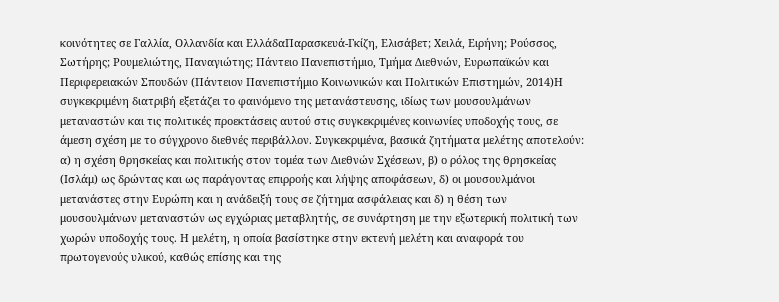κοινότητες σε Γαλλία, Ολλανδία και ΕλλάδαΠαρασκευά-Γκίζη, Ελισάβετ; Χειλά, Ειρήνη; Ρούσσος, Σωτήρης; Ρουμελιώτης, Παναγιώτης; Πάντειο Πανεπιστήμιο, Τμήμα Διεθνών, Ευρωπαϊκών και Περιφερειακών Σπουδών (Πάντειον Πανεπιστήμιο Κοινωνικών και Πολιτικών Επιστημών, 2014)Η συγκεκριμένη διατριβή εξετάζει το φαινόμενο της μετανάστευσης, ιδίως των μουσουλμάνων μεταναστών και τις πολιτικές προεκτάσεις αυτού στις συγκεκριμένες κοινωνίες υποδοχής τους, σε άμεση σχέση με το σύγχρονο διεθνές περιβάλλον. Συγκεκριμένα, βασικά ζητήματα μελέτης αποτελούν: α) η σχέση θρησκείας και πολιτικής στον τομέα των Διεθνών Σχέσεων, β) ο ρόλος της θρησκείας (Ισλάμ) ως δρώντας και ως παράγοντας επιρροής και λήψης αποφάσεων, δ) οι μουσουλμάνοι μετανάστες στην Ευρώπη και η ανάδειξή τους σε ζήτημα ασφάλειας και δ) η θέση των μουσουλμάνων μεταναστών ως εγχώριας μεταβλητής, σε συνάρτηση με την εξωτερική πολιτική των χωρών υποδοχής τους. Η μελέτη, η οποία βασίστηκε στην εκτενή μελέτη και αναφορά του πρωτογενούς υλικού, καθώς επίσης και της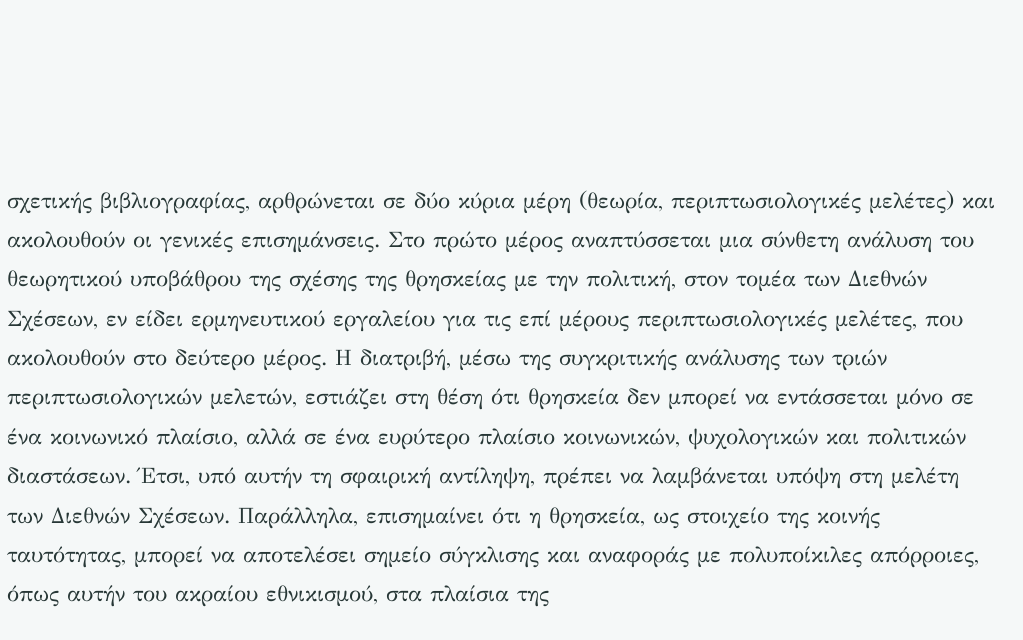σχετικής βιβλιογραφίας, αρθρώνεται σε δύο κύρια μέρη (θεωρία, περιπτωσιολογικές μελέτες) και ακολουθούν οι γενικές επισημάνσεις. Στο πρώτο μέρος αναπτύσσεται μια σύνθετη ανάλυση του θεωρητικού υποβάθρου της σχέσης της θρησκείας με την πολιτική, στον τομέα των Διεθνών Σχέσεων, εν είδει ερμηνευτικού εργαλείου για τις επί μέρους περιπτωσιολογικές μελέτες, που ακολουθούν στο δεύτερο μέρος. Η διατριβή, μέσω της συγκριτικής ανάλυσης των τριών περιπτωσιολογικών μελετών, εστιάζει στη θέση ότι θρησκεία δεν μπορεί να εντάσσεται μόνο σε ένα κοινωνικό πλαίσιο, αλλά σε ένα ευρύτερο πλαίσιο κοινωνικών, ψυχολογικών και πολιτικών διαστάσεων. Έτσι, υπό αυτήν τη σφαιρική αντίληψη, πρέπει να λαμβάνεται υπόψη στη μελέτη των Διεθνών Σχέσεων. Παράλληλα, επισημαίνει ότι η θρησκεία, ως στοιχείο της κοινής ταυτότητας, μπορεί να αποτελέσει σημείο σύγκλισης και αναφοράς με πολυποίκιλες απόρροιες, όπως αυτήν του ακραίου εθνικισμού, στα πλαίσια της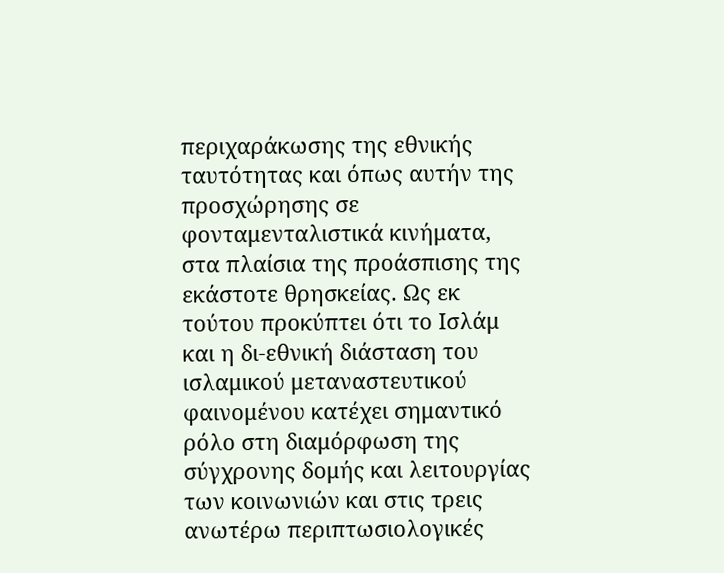περιχαράκωσης της εθνικής ταυτότητας και όπως αυτήν της προσχώρησης σε φονταμενταλιστικά κινήματα, στα πλαίσια της προάσπισης της εκάστοτε θρησκείας. Ως εκ τούτου προκύπτει ότι το Ισλάμ και η δι-εθνική διάσταση του ισλαμικού μεταναστευτικού φαινομένου κατέχει σημαντικό ρόλο στη διαμόρφωση της σύγχρονης δομής και λειτουργίας των κοινωνιών και στις τρεις ανωτέρω περιπτωσιολογικές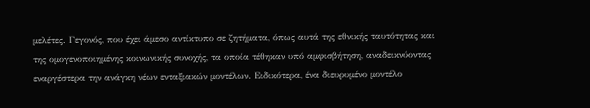μελέτες. Γεγονός, που έχει άμεσο αντίκτυπο σε ζητήματα, όπως αυτά της εθνικής ταυτότητας και της ομογενοποιημένης κοινωνικής συνοχής, τα οποία τέθηκαν υπό αμφισβήτηση, αναδεικνύοντας εναργέστερα την ανάγκη νέων ενταξιακών μοντέλων. Ειδικότερα, ένα διευρυμένο μοντέλο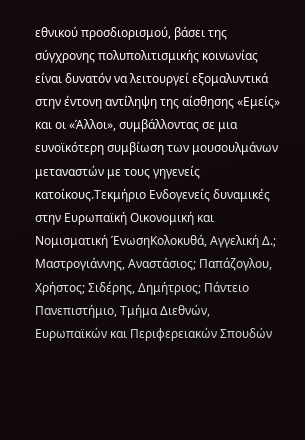εθνικού προσδιορισμού, βάσει της σύγχρονης πολυπολιτισμικής κοινωνίας είναι δυνατόν να λειτουργεί εξομαλυντικά στην έντονη αντίληψη της αίσθησης «Εμείς» και οι «Άλλοι», συμβάλλοντας σε μια ευνοϊκότερη συμβίωση των μουσουλμάνων μεταναστών με τους γηγενείς κατοίκους.Τεκμήριο Ενδογενείς δυναμικές στην Ευρωπαϊκή Οικονομική και Νομισματική ΈνωσηΚολοκυθά, Αγγελική Δ.; Μαστρογιάννης, Αναστάσιος; Παπάζογλου, Χρήστος; Σιδέρης, Δημήτριος; Πάντειο Πανεπιστήμιο, Τμήμα Διεθνών, Ευρωπαϊκών και Περιφερειακών Σπουδών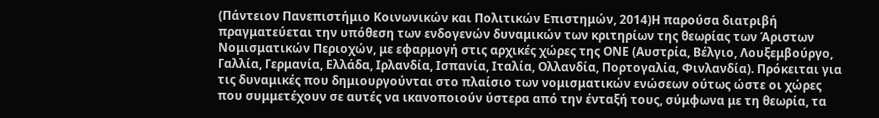(Πάντειον Πανεπιστήμιο Κοινωνικών και Πολιτικών Επιστημών, 2014)Η παρούσα διατριβή πραγματεύεται την υπόθεση των ενδογενών δυναμικών των κριτηρίων της θεωρίας των Άριστων Νομισματικών Περιοχών, με εφαρμογή στις αρχικές χώρες της ΟΝΕ (Αυστρία, Βέλγιο, Λουξεμβούργο, Γαλλία, Γερμανία, Ελλάδα, Ιρλανδία, Ισπανία, Ιταλία, Ολλανδία, Πορτογαλία, Φινλανδία). Πρόκειται για τις δυναμικές που δημιουργούνται στο πλαίσιο των νομισματικών ενώσεων ούτως ώστε οι χώρες που συμμετέχουν σε αυτές να ικανοποιούν ύστερα από την ένταξή τους, σύμφωνα με τη θεωρία, τα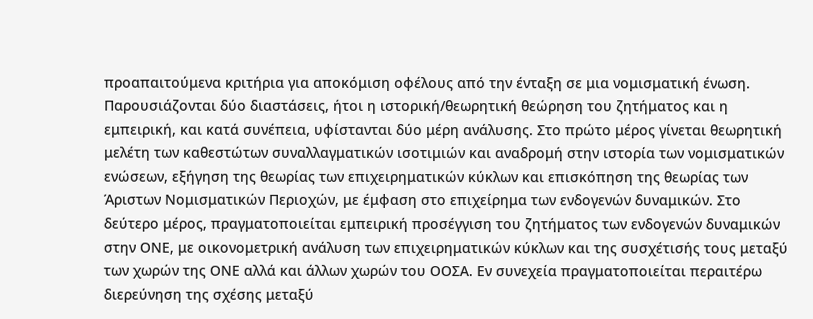προαπαιτούμενα κριτήρια για αποκόμιση οφέλους από την ένταξη σε μια νομισματική ένωση. Παρουσιάζονται δύο διαστάσεις, ήτοι η ιστορική/θεωρητική θεώρηση του ζητήματος και η εμπειρική, και κατά συνέπεια, υφίστανται δύο μέρη ανάλυσης. Στο πρώτο μέρος γίνεται θεωρητική μελέτη των καθεστώτων συναλλαγματικών ισοτιμιών και αναδρομή στην ιστορία των νομισματικών ενώσεων, εξήγηση της θεωρίας των επιχειρηματικών κύκλων και επισκόπηση της θεωρίας των Άριστων Νομισματικών Περιοχών, με έμφαση στο επιχείρημα των ενδογενών δυναμικών. Στο δεύτερο μέρος, πραγματοποιείται εμπειρική προσέγγιση του ζητήματος των ενδογενών δυναμικών στην ΟΝΕ, με οικονομετρική ανάλυση των επιχειρηματικών κύκλων και της συσχέτισής τους μεταξύ των χωρών της ΟΝΕ αλλά και άλλων χωρών του ΟΟΣΑ. Εν συνεχεία πραγματοποιείται περαιτέρω διερεύνηση της σχέσης μεταξύ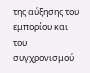της αύξησης του εμπορίου και του συγχρονισμού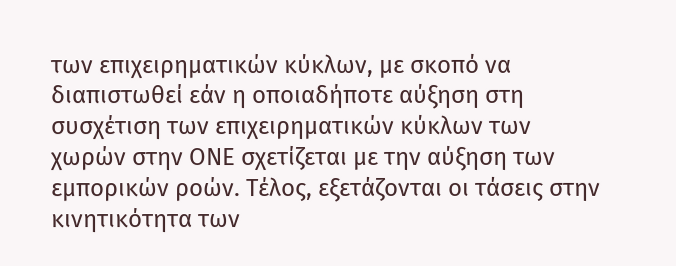των επιχειρηματικών κύκλων, με σκοπό να διαπιστωθεί εάν η οποιαδήποτε αύξηση στη συσχέτιση των επιχειρηματικών κύκλων των χωρών στην ΟΝΕ σχετίζεται με την αύξηση των εμπορικών ροών. Τέλος, εξετάζονται οι τάσεις στην κινητικότητα των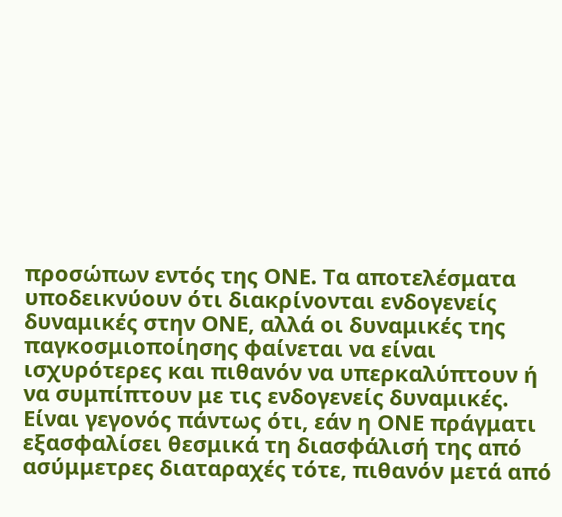προσώπων εντός της ΟΝΕ. Τα αποτελέσματα υποδεικνύουν ότι διακρίνονται ενδογενείς δυναμικές στην ΟΝΕ, αλλά οι δυναμικές της παγκοσμιοποίησης φαίνεται να είναι ισχυρότερες και πιθανόν να υπερκαλύπτουν ή να συμπίπτουν με τις ενδογενείς δυναμικές. Είναι γεγονός πάντως ότι, εάν η ΟΝΕ πράγματι εξασφαλίσει θεσμικά τη διασφάλισή της από ασύμμετρες διαταραχές τότε, πιθανόν μετά από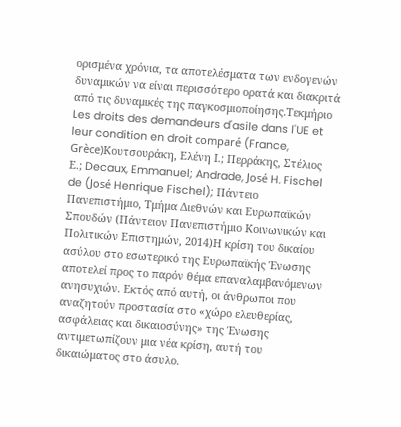ορισμένα χρόνια, τα αποτελέσματα των ενδογενών δυναμικών να είναι περισσότερο ορατά και διακριτά από τις δυναμικές της παγκοσμιοποίησης.Τεκμήριο Les droits des demandeurs d'asile dans l'UE et leur condition en droit comparé (France, Grèce)Κουτσουράκη, Ελένη Ι.; Περράκης, Στέλιος Ε.; Decaux, Emmanuel; Andrade, José H. Fischel de (José Henrique Fischel); Πάντειο Πανεπιστήμιο, Τμήμα Διεθνών και Ευρωπαϊκών Σπουδών (Πάντειον Πανεπιστήμιο Κοινωνικών και Πολιτικών Επιστημών, 2014)Η κρίση του δικαίου ασύλου στο εσωτερικό της Ευρωπαϊκής Ένωσης αποτελεί προς το παρόν θέμα επαναλαμβανόμενων ανησυχιών. Εκτός από αυτή, οι άνθρωποι που αναζητούν προστασία στο «χώρο ελευθερίας, ασφάλειας και δικαιοσύνης» της Ένωσης αντιμετωπίζουν μια νέα κρίση, αυτή του δικαιώματος στο άσυλο.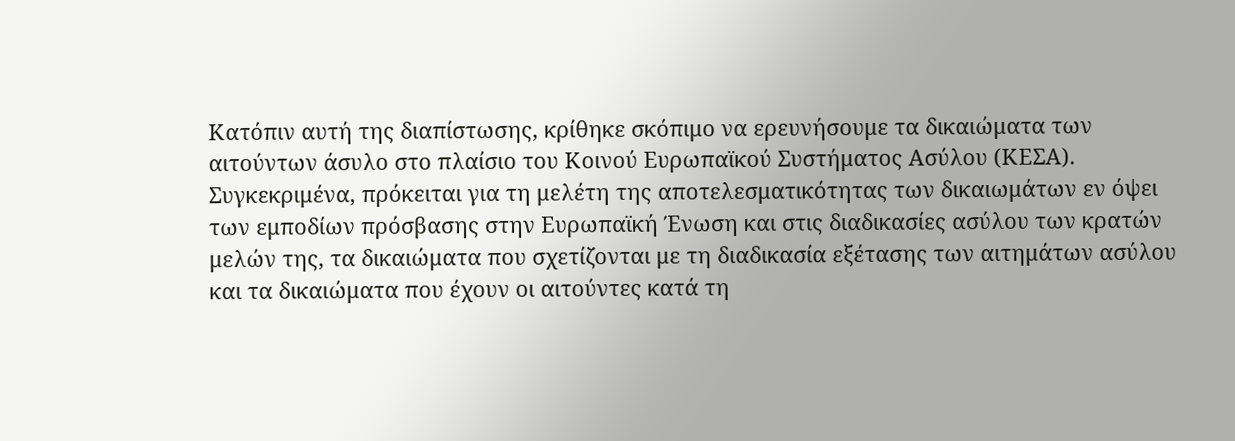Κατόπιν αυτή της διαπίστωσης, κρίθηκε σκόπιμο να ερευνήσουμε τα δικαιώματα των αιτούντων άσυλο στο πλαίσιο του Κοινού Ευρωπαϊκού Συστήματος Ασύλου (ΚΕΣΑ). Συγκεκριμένα, πρόκειται για τη μελέτη της αποτελεσματικότητας των δικαιωμάτων εν όψει των εμποδίων πρόσβασης στην Ευρωπαϊκή Ένωση και στις διαδικασίες ασύλου των κρατών μελών της, τα δικαιώματα που σχετίζονται με τη διαδικασία εξέτασης των αιτημάτων ασύλου και τα δικαιώματα που έχουν οι αιτούντες κατά τη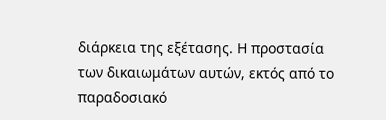διάρκεια της εξέτασης. Η προστασία των δικαιωμάτων αυτών, εκτός από το παραδοσιακό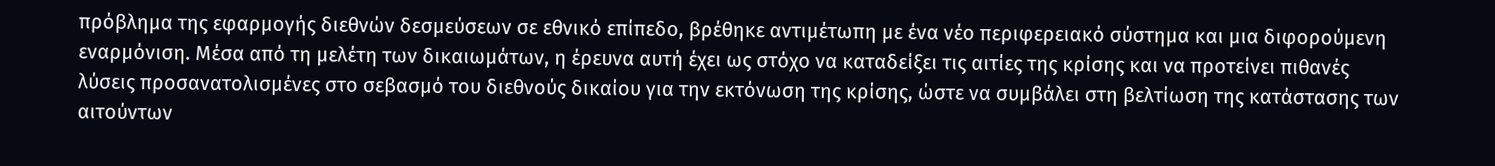πρόβλημα της εφαρμογής διεθνών δεσμεύσεων σε εθνικό επίπεδο, βρέθηκε αντιμέτωπη με ένα νέο περιφερειακό σύστημα και μια διφορούμενη εναρμόνιση. Μέσα από τη μελέτη των δικαιωμάτων, η έρευνα αυτή έχει ως στόχο να καταδείξει τις αιτίες της κρίσης και να προτείνει πιθανές λύσεις προσανατολισμένες στο σεβασμό του διεθνούς δικαίου για την εκτόνωση της κρίσης, ώστε να συμβάλει στη βελτίωση της κατάστασης των αιτούντων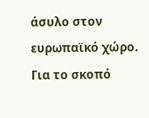άσυλο στον ευρωπαϊκό χώρο. Για το σκοπό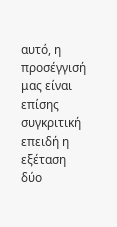αυτό, η προσέγγισή μας είναι επίσης συγκριτική επειδή η εξέταση δύο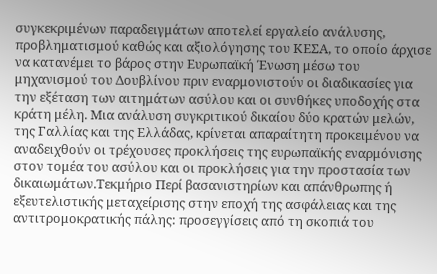συγκεκριμένων παραδειγμάτων αποτελεί εργαλείο ανάλυσης, προβληματισμού καθώς και αξιολόγησης του ΚΕΣΑ, το οποίο άρχισε να κατανέμει το βάρος στην Ευρωπαϊκή Ένωση μέσω του μηχανισμού του Δουβλίνου πριν εναρμονιστούν οι διαδικασίες για την εξέταση των αιτημάτων ασύλου και οι συνθήκες υποδοχής στα κράτη μέλη. Μια ανάλυση συγκριτικού δικαίου δύο κρατών μελών, της Γαλλίας και της Ελλάδας, κρίνεται απαραίτητη προκειμένου να αναδειχθούν οι τρέχουσες προκλήσεις της ευρωπαϊκής εναρμόνισης στον τομέα του ασύλου και οι προκλήσεις για την προστασία των δικαιωμάτων.Τεκμήριο Περί βασανιστηρίων και απάνθρωπης ή εξευτελιστικής μεταχείρισης στην εποχή της ασφάλειας και της αντιτρομοκρατικής πάλης: προσεγγίσεις από τη σκοπιά του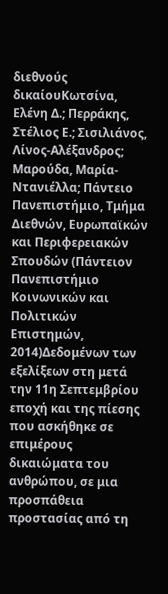διεθνούς δικαίουΚωτσίνα, Ελένη Δ.; Περράκης, Στέλιος Ε.; Σισιλιάνος, Λίνος-Αλέξανδρος; Μαρούδα, Μαρία-Ντανιέλλα; Πάντειο Πανεπιστήμιο, Τμήμα Διεθνών, Ευρωπαϊκών και Περιφερειακών Σπουδών (Πάντειον Πανεπιστήμιο Κοινωνικών και Πολιτικών Επιστημών, 2014)Δεδομένων των εξελίξεων στη μετά την 11η Σεπτεμβρίου εποχή και της πίεσης που ασκήθηκε σε επιμέρους δικαιώματα του ανθρώπου, σε μια προσπάθεια προστασίας από τη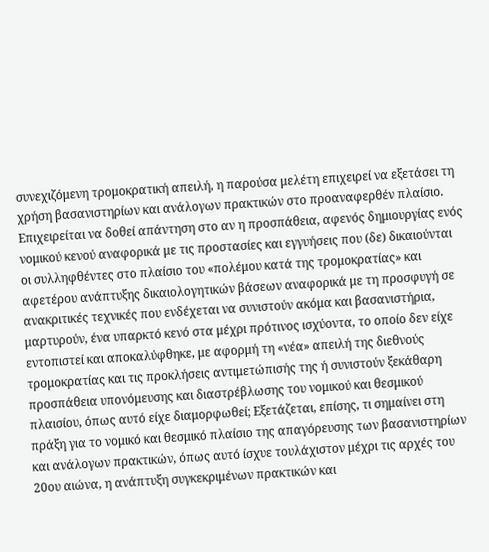συνεχιζόμενη τρομοκρατική απειλή, η παρούσα μελέτη επιχειρεί να εξετάσει τη χρήση βασανιστηρίων και ανάλογων πρακτικών στο προαναφερθέν πλαίσιο. Επιχειρείται να δοθεί απάντηση στο αν η προσπάθεια, αφενός δημιουργίας ενός νομικού κενού αναφορικά με τις προστασίες και εγγυήσεις που (δε) δικαιούνται οι συλληφθέντες στο πλαίσιο του «πολέμου κατά της τρομοκρατίας» και αφετέρου ανάπτυξης δικαιολογητικών βάσεων αναφορικά με τη προσφυγή σε ανακριτικές τεχνικές που ενδέχεται να συνιστούν ακόμα και βασανιστήρια, μαρτυρούν, ένα υπαρκτό κενό στα μέχρι πρότινος ισχύοντα, το οποίο δεν είχε εντοπιστεί και αποκαλύφθηκε, με αφορμή τη «νέα» απειλή της διεθνούς τρομοκρατίας και τις προκλήσεις αντιμετώπισής της ή συνιστούν ξεκάθαρη προσπάθεια υπονόμευσης και διαστρέβλωσης του νομικού και θεσμικού πλαισίου, όπως αυτό είχε διαμορφωθεί; Εξετάζεται, επίσης, τι σημαίνει στη πράξη για το νομικό και θεσμικό πλαίσιο της απαγόρευσης των βασανιστηρίων και ανάλογων πρακτικών, όπως αυτό ίσχυε τουλάχιστον μέχρι τις αρχές του 20ου αιώνα, η ανάπτυξη συγκεκριμένων πρακτικών και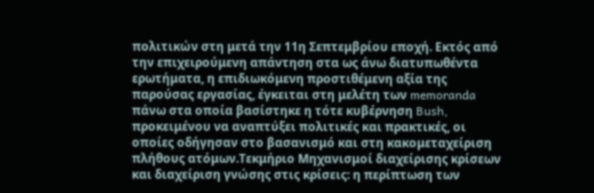πολιτικών στη μετά την 11η Σεπτεμβρίου εποχή. Εκτός από την επιχειρούμενη απάντηση στα ως άνω διατυπωθέντα ερωτήματα, η επιδιωκόμενη προστιθέμενη αξία της παρούσας εργασίας, έγκειται στη μελέτη των memoranda πάνω στα οποία βασίστηκε η τότε κυβέρνηση Bush, προκειμένου να αναπτύξει πολιτικές και πρακτικές, οι οποίες οδήγησαν στο βασανισμό και στη κακομεταχείριση πλήθους ατόμων.Τεκμήριο Μηχανισμοί διαχείρισης κρίσεων και διαχείριση γνώσης στις κρίσεις: η περίπτωση των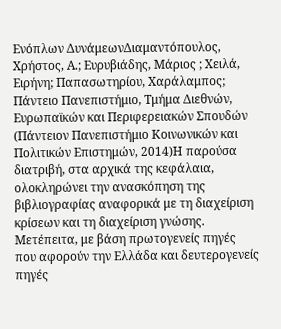Ενόπλων ΔυνάμεωνΔιαμαντόπουλος, Χρήστος, Α.; Ευρυβιάδης, Μάριος ; Χειλά, Ειρήνη; Παπασωτηρίου, Χαράλαμπος; Πάντειο Πανεπιστήμιο, Τμήμα Διεθνών, Ευρωπαϊκών και Περιφερειακών Σπουδών (Πάντειον Πανεπιστήμιο Κοινωνικών και Πολιτικών Επιστημών, 2014)Η παρούσα διατριβή, στα αρχικά της κεφάλαια, ολοκληρώνει την ανασκόπηση της βιβλιογραφίας αναφορικά με τη διαχείριση κρίσεων και τη διαχείριση γνώσης. Μετέπειτα, με βάση πρωτογενείς πηγές που αφορούν την Ελλάδα και δευτερογενείς πηγές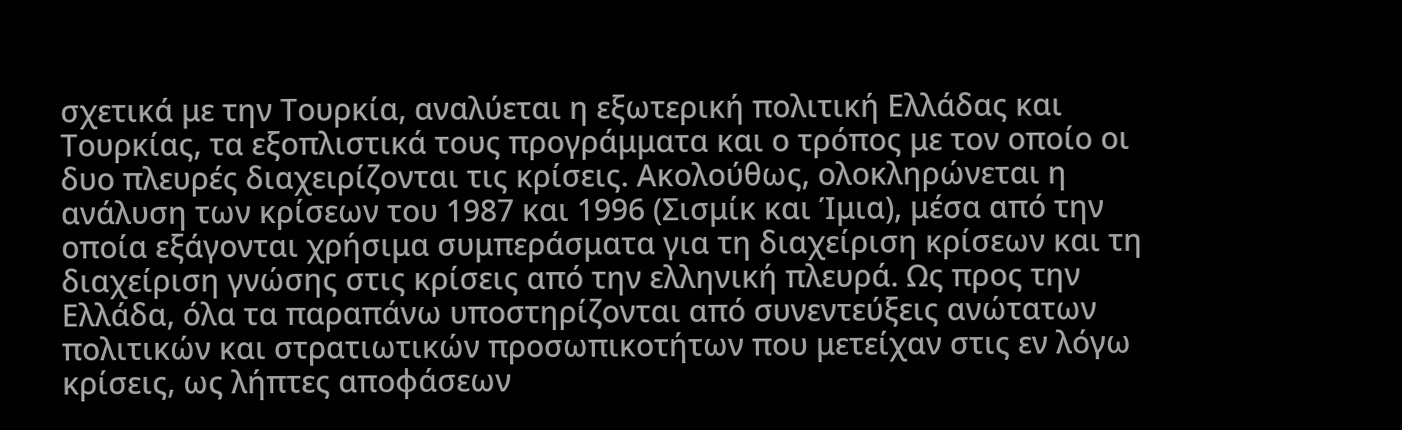σχετικά με την Τουρκία, αναλύεται η εξωτερική πολιτική Ελλάδας και Τουρκίας, τα εξοπλιστικά τους προγράμματα και ο τρόπος με τον οποίο οι δυο πλευρές διαχειρίζονται τις κρίσεις. Ακολούθως, ολοκληρώνεται η ανάλυση των κρίσεων του 1987 και 1996 (Σισμίκ και Ίμια), μέσα από την οποία εξάγονται χρήσιμα συμπεράσματα για τη διαχείριση κρίσεων και τη διαχείριση γνώσης στις κρίσεις από την ελληνική πλευρά. Ως προς την Ελλάδα, όλα τα παραπάνω υποστηρίζονται από συνεντεύξεις ανώτατων πολιτικών και στρατιωτικών προσωπικοτήτων που μετείχαν στις εν λόγω κρίσεις, ως λήπτες αποφάσεων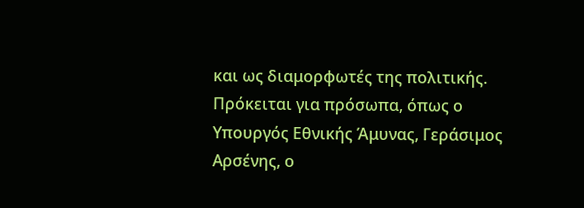και ως διαμορφωτές της πολιτικής. Πρόκειται για πρόσωπα, όπως ο Υπουργός Εθνικής Άμυνας, Γεράσιμος Αρσένης, ο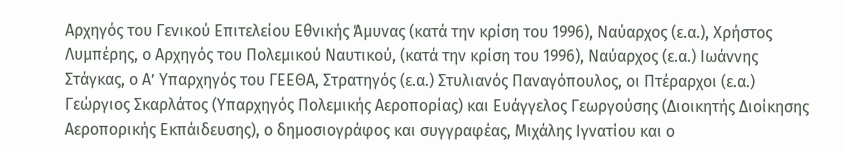Αρχηγός του Γενικού Επιτελείου Εθνικής Άμυνας (κατά την κρίση του 1996), Ναύαρχος (ε.α.), Χρήστος Λυμπέρης, ο Αρχηγός του Πολεμικού Ναυτικού, (κατά την κρίση του 1996), Ναύαρχος (ε.α.) Ιωάννης Στάγκας, ο Α’ Υπαρχηγός του ΓΕΕΘΑ, Στρατηγός (ε.α.) Στυλιανός Παναγόπουλος, οι Πτέραρχοι (ε.α.) Γεώργιος Σκαρλάτος (Υπαρχηγός Πολεμικής Αεροπορίας) και Ευάγγελος Γεωργούσης (Διοικητής Διοίκησης Αεροπορικής Εκπάιδευσης), ο δημοσιογράφος και συγγραφέας, Μιχάλης Ιγνατίου και ο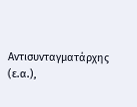Αντισυνταγματάρχης (ε.α.),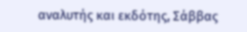αναλυτής και εκδότης, Σάββας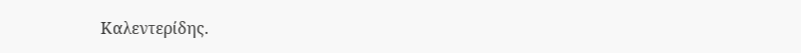Καλεντερίδης.